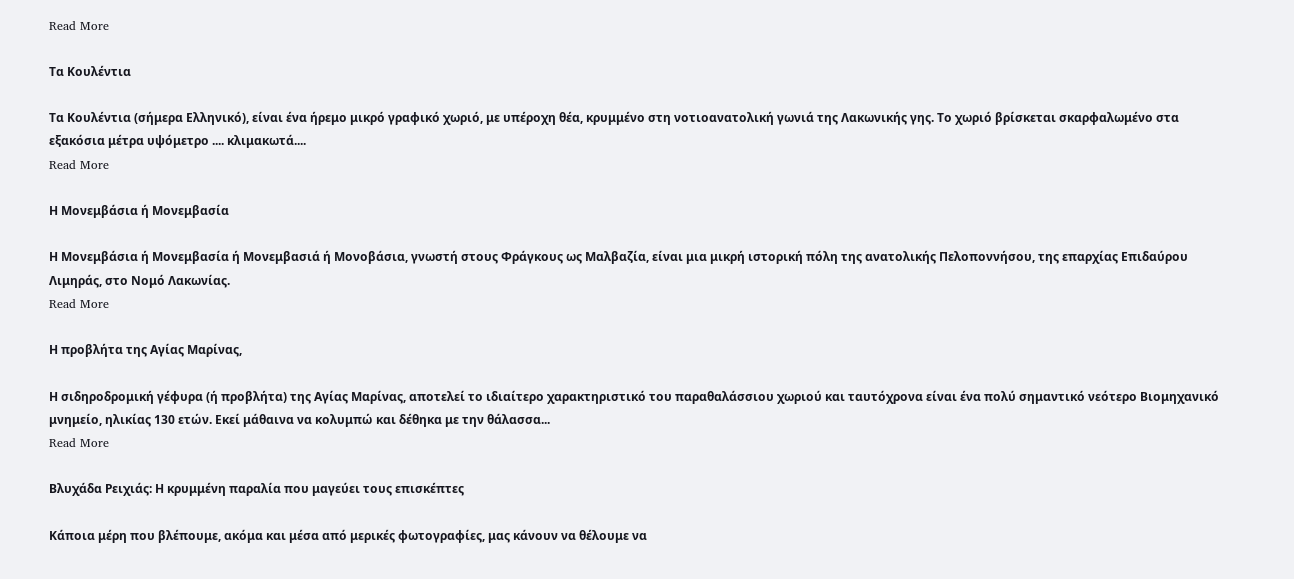Read More

Τα Κουλέντια

Τα Κουλέντια (σήμερα Ελληνικό), είναι ένα ήρεμο μικρό γραφικό χωριό, με υπέροχη θέα, κρυμμένο στη νοτιοανατολική γωνιά της Λακωνικής γης. Το χωριό βρίσκεται σκαρφαλωμένο στα εξακόσια μέτρα υψόμετρο .... κλιμακωτά....
Read More

Η Μονεμβάσια ή Μονεμβασία

Η Μονεμβάσια ή Μονεμβασία ή Μονεμβασιά ή Μονοβάσια, γνωστή στους Φράγκους ως Μαλβαζία, είναι μια μικρή ιστορική πόλη της ανατολικής Πελοποννήσου, της επαρχίας Επιδαύρου Λιμηράς, στο Νομό Λακωνίας.
Read More

Η προβλήτα της Αγίας Μαρίνας,

Η σιδηροδρομική γέφυρα (ή προβλήτα) της Αγίας Μαρίνας, αποτελεί το ιδιαίτερο χαρακτηριστικό του παραθαλάσσιου χωριού και ταυτόχρονα είναι ένα πολύ σημαντικό νεότερο Βιομηχανικό μνημείο, ηλικίας 130 ετών. Εκεί μάθαινα να κολυμπώ και δέθηκα με την θάλασσα...
Read More

Βλυχάδα Ρειχιάς: Η κρυμμένη παραλία που μαγεύει τους επισκέπτες

Κάποια μέρη που βλέπουμε, ακόμα και μέσα από μερικές φωτογραφίες, μας κάνουν να θέλουμε να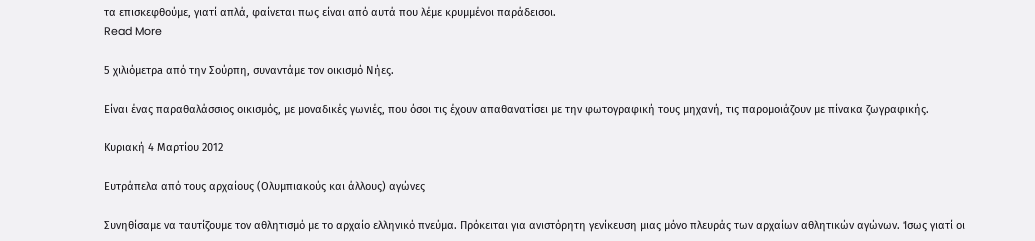τα επισκεφθούμε, γιατί απλά, φαίνεται πως είναι από αυτά που λέμε κρυμμένοι παράδεισοι.
Read More

5 χιλιόμετρa από την Σούρπη, συναντάμε τον οικισμό Νήες.

Είναι ένας παραθαλάσσιος οικισμός, με μοναδικές γωνιές, που όσοι τις έχουν απαθανατίσει με την φωτογραφική τους μηχανή, τις παρομοιάζουν με πίνακα ζωγραφικής.

Κυριακή 4 Μαρτίου 2012

Ευτράπελα από τους αρχαίους (Ολυμπιακούς και άλλους) αγώνες

Συνηθίσαμε να ταυτίζουμε τον αθλητισμό με το αρχαίο ελληνικό πνεύμα. Πρόκειται για ανιστόρητη γενίκευση μιας μόνο πλευράς των αρχαίων αθλητικών αγώνων. Ίσως γιατί οι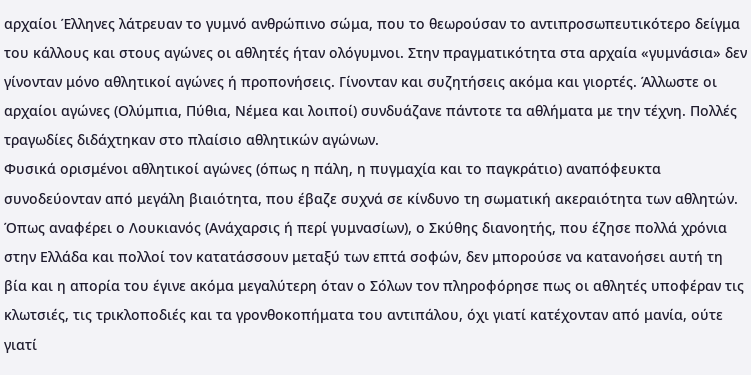αρχαίοι Έλληνες λάτρευαν το γυμνό ανθρώπινο σώμα, που το θεωρούσαν το αντιπροσωπευτικότερο δείγμα του κάλλους και στους αγώνες οι αθλητές ήταν ολόγυμνοι. Στην πραγματικότητα στα αρχαία «γυμνάσια» δεν γίνονταν μόνο αθλητικοί αγώνες ή προπονήσεις. Γίνονταν και συζητήσεις ακόμα και γιορτές. Άλλωστε οι αρχαίοι αγώνες (Ολύμπια, Πύθια, Νέμεα και λοιποί) συνδυάζανε πάντοτε τα αθλήματα με την τέχνη. Πολλές τραγωδίες διδάχτηκαν στο πλαίσιο αθλητικών αγώνων.
Φυσικά ορισμένοι αθλητικοί αγώνες (όπως η πάλη, η πυγμαχία και το παγκράτιο) αναπόφευκτα συνοδεύονταν από μεγάλη βιαιότητα, που έβαζε συχνά σε κίνδυνο τη σωματική ακεραιότητα των αθλητών. Όπως αναφέρει ο Λουκιανός (Ανάχαρσις ή περί γυμνασίων), ο Σκύθης διανοητής, που έζησε πολλά χρόνια στην Ελλάδα και πολλοί τον κατατάσσουν μεταξύ των επτά σοφών, δεν μπορούσε να κατανοήσει αυτή τη βία και η απορία του έγινε ακόμα μεγαλύτερη όταν ο Σόλων τον πληροφόρησε πως οι αθλητές υποφέραν τις κλωτσιές, τις τρικλοποδιές και τα γρονθοκοπήματα του αντιπάλου, όχι γιατί κατέχονταν από μανία, ούτε γιατί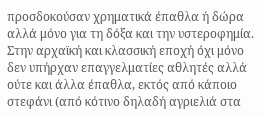προσδοκούσαν χρηματικά έπαθλα ή δώρα αλλά μόνο για τη δόξα και την υστεροφημία.
Στην αρχαϊκή και κλασσική εποχή όχι μόνο δεν υπήρχαν επαγγελματίες αθλητές αλλά ούτε και άλλα έπαθλα, εκτός από κάποιο στεφάνι (από κότινο δηλαδή αγριελιά στα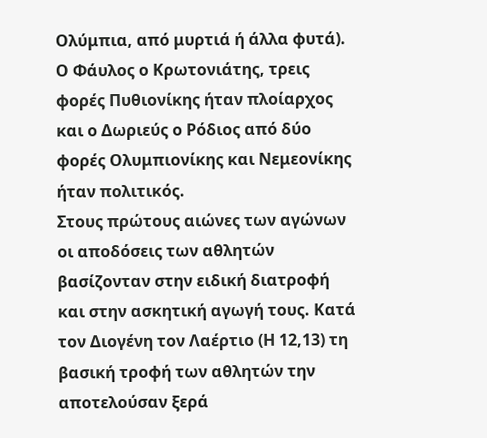Ολύμπια, από μυρτιά ή άλλα φυτά). Ο Φάυλος ο Κρωτονιάτης, τρεις φορές Πυθιονίκης ήταν πλοίαρχος και ο Δωριεύς ο Ρόδιος από δύο φορές Ολυμπιονίκης και Νεμεονίκης ήταν πολιτικός.
Στους πρώτους αιώνες των αγώνων οι αποδόσεις των αθλητών βασίζονταν στην ειδική διατροφή και στην ασκητική αγωγή τους. Κατά τον Διογένη τον Λαέρτιο (Η 12,13) τη βασική τροφή των αθλητών την αποτελούσαν ξερά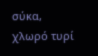σύκα, χλωρό τυρί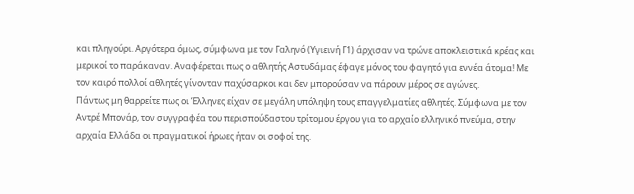και πληγούρι. Αργότερα όμως, σύμφωνα με τον Γαληνό (Υγιεινή Γ1) άρχισαν να τρώνε αποκλειστικά κρέας και μερικοί το παράκαναν. Αναφέρεται πως ο αθλητής Αστυδάμας έφαγε μόνος του φαγητό για εννέα άτομα! Με τον καιρό πολλοί αθλητές γίνονταν παχύσαρκοι και δεν μπορούσαν να πάρουν μέρος σε αγώνες.
Πάντως μη θαρρείτε πως οι Έλληνες είχαν σε μεγάλη υπόληψη τους επαγγελματίες αθλητές. Σύμφωνα με τον Αντρέ Μπονάρ, τον συγγραφέα του περισπούδαστου τρίτομου έργου για το αρχαίο ελληνικό πνεύμα, στην αρχαία Ελλάδα οι πραγματικοί ήρωες ήταν οι σοφοί της.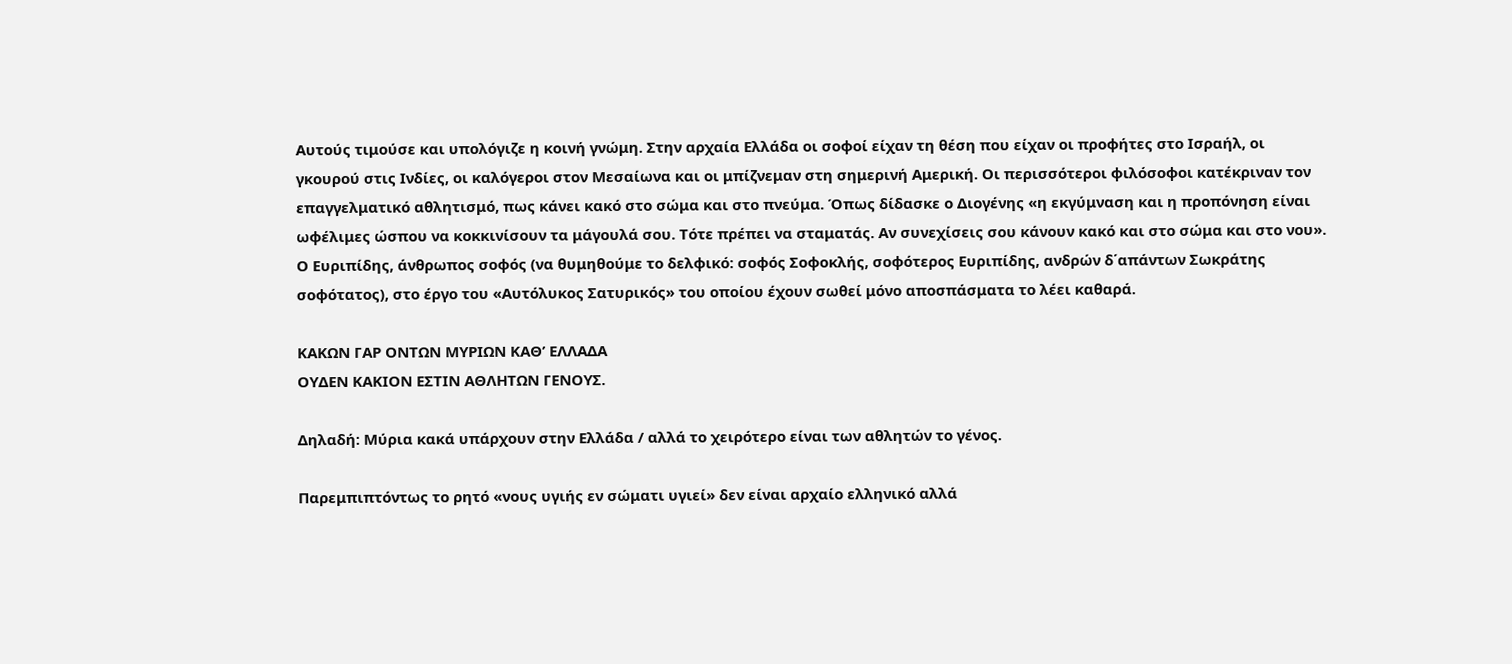Αυτούς τιμούσε και υπολόγιζε η κοινή γνώμη. Στην αρχαία Ελλάδα οι σοφοί είχαν τη θέση που είχαν οι προφήτες στο Ισραήλ, οι γκουρού στις Ινδίες, οι καλόγεροι στον Μεσαίωνα και οι μπίζνεμαν στη σημερινή Αμερική. Οι περισσότεροι φιλόσοφοι κατέκριναν τον επαγγελματικό αθλητισμό, πως κάνει κακό στο σώμα και στο πνεύμα. Όπως δίδασκε ο Διογένης «η εκγύμναση και η προπόνηση είναι ωφέλιμες ώσπου να κοκκινίσουν τα μάγουλά σου. Τότε πρέπει να σταματάς. Αν συνεχίσεις σου κάνουν κακό και στο σώμα και στο νου».
Ο Ευριπίδης, άνθρωπος σοφός (να θυμηθούμε το δελφικό: σοφός Σοφοκλής, σοφότερος Ευριπίδης, ανδρών δ΄απάντων Σωκράτης σοφότατος), στο έργο του «Αυτόλυκος Σατυρικός» του οποίου έχουν σωθεί μόνο αποσπάσματα το λέει καθαρά.

ΚΑΚΩΝ ΓΑΡ ΟΝΤΩΝ ΜΥΡΙΩΝ ΚΑΘ’ ΕΛΛΑΔΑ
ΟΥΔΕΝ ΚΑΚΙΟΝ ΕΣΤΙΝ ΑΘΛΗΤΩΝ ΓΕΝΟΥΣ.

Δηλαδή: Μύρια κακά υπάρχουν στην Ελλάδα / αλλά το χειρότερο είναι των αθλητών το γένος.

Παρεμπιπτόντως το ρητό «νους υγιής εν σώματι υγιεί» δεν είναι αρχαίο ελληνικό αλλά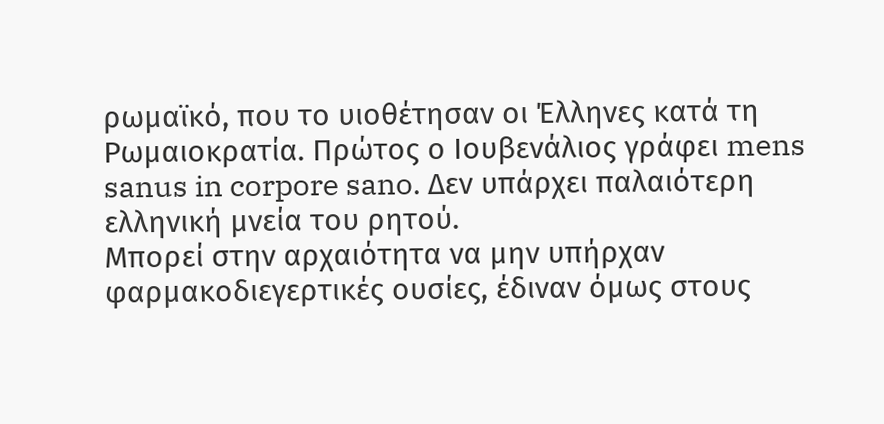ρωμαϊκό, που το υιοθέτησαν οι Έλληνες κατά τη Ρωμαιοκρατία. Πρώτος ο Ιουβενάλιος γράφει mens sanus in corpore sano. Δεν υπάρχει παλαιότερη ελληνική μνεία του ρητού.
Μπορεί στην αρχαιότητα να μην υπήρχαν φαρμακοδιεγερτικές ουσίες, έδιναν όμως στους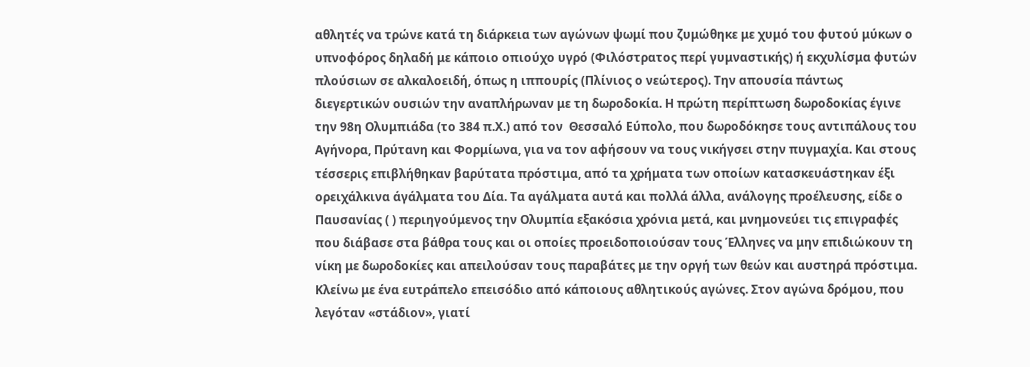αθλητές να τρώνε κατά τη διάρκεια των αγώνων ψωμί που ζυμώθηκε με χυμό του φυτού μύκων ο υπνοφόρος δηλαδή με κάποιο οπιούχο υγρό (Φιλόστρατος περί γυμναστικής) ή εκχυλίσμα φυτών πλούσιων σε αλκαλοειδή, όπως η ιππουρίς (Πλίνιος ο νεώτερος). Την απουσία πάντως διεγερτικών ουσιών την αναπλήρωναν με τη δωροδοκία. Η πρώτη περίπτωση δωροδοκίας έγινε την 98η Ολυμπιάδα (το 384 π.Χ.) από τον  Θεσσαλό Εύπολο, που δωροδόκησε τους αντιπάλους του Αγήνορα, Πρύτανη και Φορμίωνα, για να τον αφήσουν να τους νικήγσει στην πυγμαχία. Και στους τέσσερις επιβλήθηκαν βαρύτατα πρόστιμα, από τα χρήματα των οποίων κατασκευάστηκαν έξι ορειχάλκινα άγάλματα του Δία. Τα αγάλματα αυτά και πολλά άλλα, ανάλογης προέλευσης, είδε ο Παυσανίας ( ) περιηγούμενος την Ολυμπία εξακόσια χρόνια μετά, και μνημονεύει τις επιγραφές που διάβασε στα βάθρα τους και οι οποίες προειδοποιούσαν τους Έλληνες να μην επιδιώκουν τη νίκη με δωροδοκίες και απειλούσαν τους παραβάτες με την οργή των θεών και αυστηρά πρόστιμα.
Κλείνω με ένα ευτράπελο επεισόδιο από κάποιους αθλητικούς αγώνες. Στον αγώνα δρόμου, που λεγόταν «στάδιον», γιατί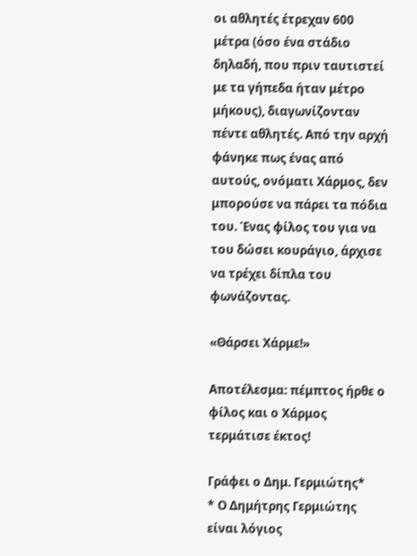οι αθλητές έτρεχαν 600 μέτρα (όσο ένα στάδιο δηλαδή, που πριν ταυτιστεί με τα γήπεδα ήταν μέτρο μήκους), διαγωνίζονταν πέντε αθλητές. Από την αρχή φάνηκε πως ένας από αυτούς, ονόματι Χάρμος, δεν μπορούσε να πάρει τα πόδια του. Ένας φίλος του για να του δώσει κουράγιο, άρχισε να τρέχει δίπλα του φωνάζοντας.

«Θάρσει Χάρμε!»

Αποτέλεσμα: πέμπτος ήρθε ο φίλος και ο Χάρμος τερμάτισε έκτος!

Γράφει ο Δημ. Γερμιώτης*
* Ο Δημήτρης Γερμιώτης είναι λόγιος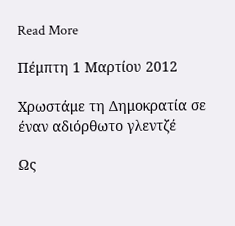Read More

Πέμπτη 1 Μαρτίου 2012

Χρωστάμε τη Δημοκρατία σε έναν αδιόρθωτο γλεντζέ

Ως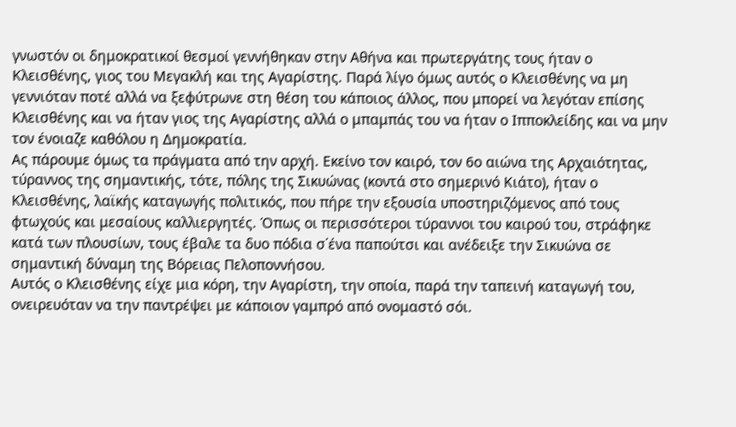γνωστόν οι δημοκρατικοί θεσμοί γεννήθηκαν στην Αθήνα και πρωτεργάτης τους ήταν ο Κλεισθένης, γιος του Μεγακλή και της Αγαρίστης. Παρά λίγο όμως αυτός ο Κλεισθένης να μη γεννιόταν ποτέ αλλά να ξεφύτρωνε στη θέση του κάποιος άλλος, που μπορεί να λεγόταν επίσης Κλεισθένης και να ήταν γιος της Αγαρίστης αλλά ο μπαμπάς του να ήταν ο Ιπποκλείδης και να μην τον ένοιαζε καθόλου η Δημοκρατία.
Ας πάρουμε όμως τα πράγματα από την αρχή. Εκείνο τον καιρό, τον 6ο αιώνα της Αρχαιότητας,  τύραννος της σημαντικής, τότε, πόλης της Σικυώνας (κοντά στο σημερινό Κιάτο), ήταν ο Κλεισθένης, λαϊκής καταγωγής πολιτικός, που πήρε την εξουσία υποστηριζόμενος από τους φτωχούς και μεσαίους καλλιεργητές. Όπως οι περισσότεροι τύραννοι του καιρού του, στράφηκε κατά των πλουσίων, τους έβαλε τα δυο πόδια σ΄ένα παπούτσι και ανέδειξε την Σικυώνα σε σημαντική δύναμη της Βόρειας Πελοποννήσου.
Αυτός ο Κλεισθένης είχε μια κόρη, την Αγαρίστη, την οποία, παρά την ταπεινή καταγωγή του, ονειρευόταν να την παντρέψει με κάποιον γαμπρό από ονομαστό σόι.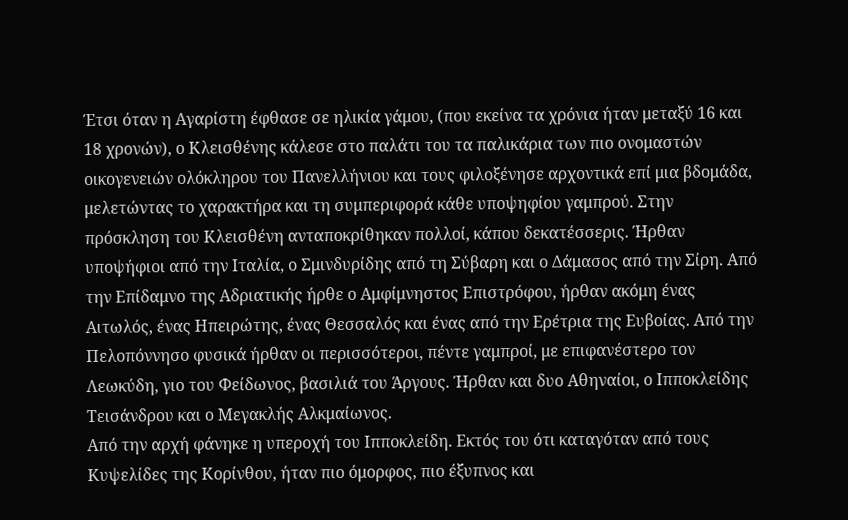Έτσι όταν η Αγαρίστη έφθασε σε ηλικία γάμου, (που εκείνα τα χρόνια ήταν μεταξύ 16 και 18 χρονών), ο Κλεισθένης κάλεσε στο παλάτι του τα παλικάρια των πιο ονομαστών οικογενειών ολόκληρου του Πανελλήνιου και τους φιλοξένησε αρχοντικά επί μια βδομάδα, μελετώντας το χαρακτήρα και τη συμπεριφορά κάθε υποψηφίου γαμπρού. Στην πρόσκληση του Κλεισθένη ανταποκρίθηκαν πολλοί, κάπου δεκατέσσερις. Ήρθαν υποψήφιοι από την Ιταλία, ο Σμινδυρίδης από τη Σύβαρη και ο Δάμασος από την Σίρη. Από την Επίδαμνο της Αδριατικής ήρθε ο Αμφίμνηστος Επιστρόφου, ήρθαν ακόμη ένας Αιτωλός, ένας Ηπειρώτης, ένας Θεσσαλός και ένας από την Ερέτρια της Ευβοίας. Από την Πελοπόννησο φυσικά ήρθαν οι περισσότεροι, πέντε γαμπροί, με επιφανέστερο τον Λεωκύδη, γιο του Φείδωνος, βασιλιά του Άργους. Ήρθαν και δυο Αθηναίοι, ο Ιπποκλείδης Τεισάνδρου και ο Μεγακλής Αλκμαίωνος.
Από την αρχή φάνηκε η υπεροχή του Ιπποκλείδη. Εκτός του ότι καταγόταν από τους Κυψελίδες της Κορίνθου, ήταν πιο όμορφος, πιο έξυπνος και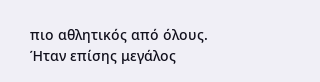πιο αθλητικός από όλους. Ήταν επίσης μεγάλος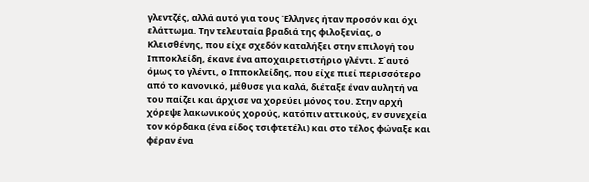γλεντζές, αλλά αυτό για τους Έλληνες ήταν προσόν και όχι ελάττωμα. Την τελευταία βραδιά της φιλοξενίας, ο Κλεισθένης, που είχε σχεδόν καταλήξει στην επιλογή του Ιπποκλείδη, έκανε ένα αποχαιρετιστήριο γλέντι. Σ΄αυτό όμως το γλέντι, ο Ιπποκλείδης, που είχε πιεί περισσότερο από το κανονικό, μέθυσε για καλά, διέταξε έναν αυλητή να του παίζει και άρχισε να χορεύει μόνος του. Στην αρχή χόρεψε λακωνικούς χορούς, κατόπιν αττικούς, εν συνεχεία τον κόρδακα (ένα είδος τσιφτετέλι) και στο τέλος φώναξε και φέραν ένα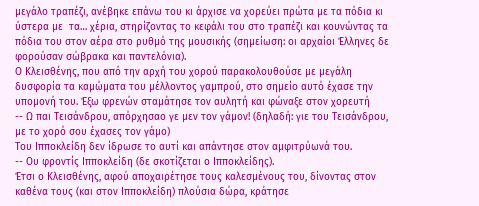μεγάλο τραπέζι, ανέβηκε επάνω του κι άρχισε να χορεύει πρώτα με τα πόδια κι ύστερα με  τα… χέρια, στηρίζοντας το κεφάλι του στο τραπέζι και κουνώντας τα πόδια του στον αέρα στο ρυθμό της μουσικής (σημείωση: οι αρχαίοι Έλληνες δε φορούσαν σώβρακα και παντελόνια).
Ο Κλεισθένης, που από την αρχή του χορού παρακολουθούσε με μεγάλη δυσφορία τα καμώματα του μέλλοντος γαμπρού, στο σημείο αυτό έχασε την υπομονή του. Έξω φρενών σταμάτησε τον αυλητή και φώναξε στον χορευτή
-- Ω παι Τεισάνδρου, απόρχησαο γε μεν τον γάμον! (δηλαδή: γιε του Τεισάνδρου, με το χορό σου έχασες τον γάμο)
Του Ιπποκλείδη δεν ίδρωσε το αυτί και απάντησε στον αμφιτρύωνά του.
-- Ου φροντίς Ιπποκλείδη (δε σκοτίζεται ο Ιπποκλείδης).
Έτσι ο Κλεισθένης, αφού αποχαιρέτησε τους καλεσμένους του, δίνοντας στον καθένα τους (και στον Ιπποκλείδη) πλούσια δώρα, κράτησε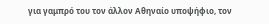για γαμπρό του τον άλλον Αθηναίο υποψήφιο, τον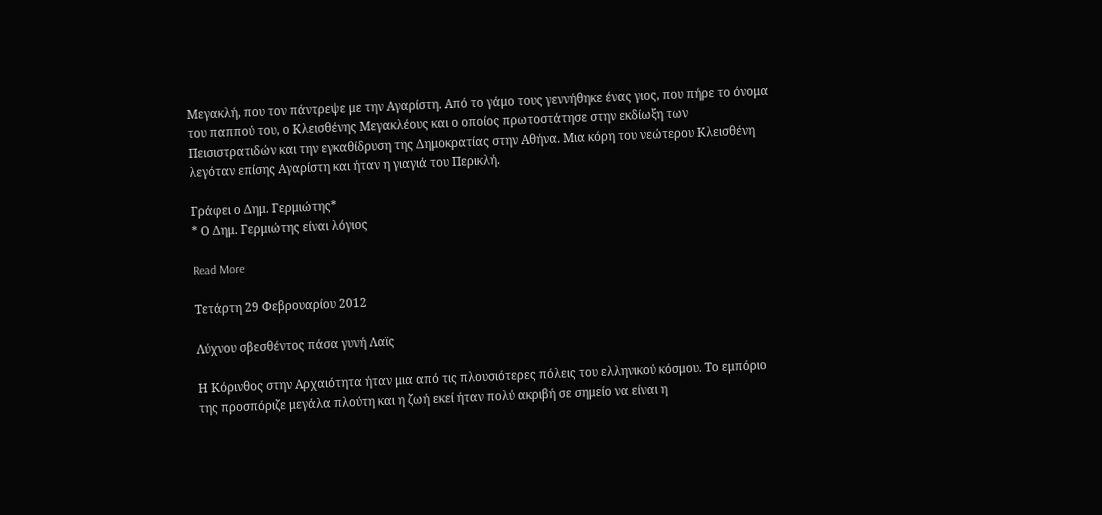Μεγακλή, που τον πάντρεψε με την Αγαρίστη. Από το γάμο τους γεννήθηκε ένας γιος, που πήρε το όνομα του παππού του, ο Κλεισθένης Μεγακλέους και ο οποίος πρωτοστάτησε στην εκδίωξη των Πεισιστρατιδών και την εγκαθίδρυση της Δημοκρατίας στην Αθήνα. Μια κόρη του νεώτερου Κλεισθένη λεγόταν επίσης Αγαρίστη και ήταν η γιαγιά του Περικλή.

Γράφει ο Δημ. Γερμιώτης*
* Ο Δημ. Γερμιώτης είναι λόγιος

Read More

Τετάρτη 29 Φεβρουαρίου 2012

Λύχνου σβεσθέντος πάσα γυνή Λαϊς

Η Κόρινθος στην Αρχαιότητα ήταν μια από τις πλουσιότερες πόλεις του ελληνικού κόσμου. Το εμπόριο της προσπόριζε μεγάλα πλούτη και η ζωή εκεί ήταν πολύ ακριβή σε σημείο να είναι η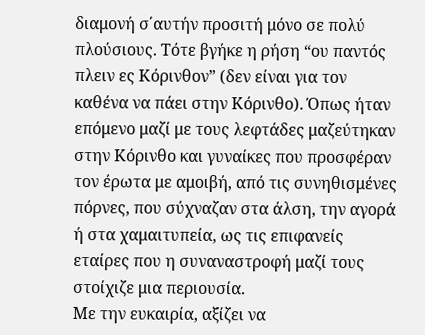διαμονή σ΄αυτήν προσιτή μόνο σε πολύ πλούσιους. Τότε βγήκε η ρήση “ου παντός πλειν ες Κόρινθον” (δεν είναι για τον καθένα να πάει στην Κόρινθο). Όπως ήταν επόμενο μαζί με τους λεφτάδες μαζεύτηκαν στην Κόρινθο και γυναίκες που προσφέραν τον έρωτα με αμοιβή, από τις συνηθισμένες πόρνες, που σύχναζαν στα άλση, την αγορά ή στα χαμαιτυπεία, ως τις επιφανείς εταίρες που η συναναστροφή μαζί τους στοίχιζε μια περιουσία.
Με την ευκαιρία, αξίζει να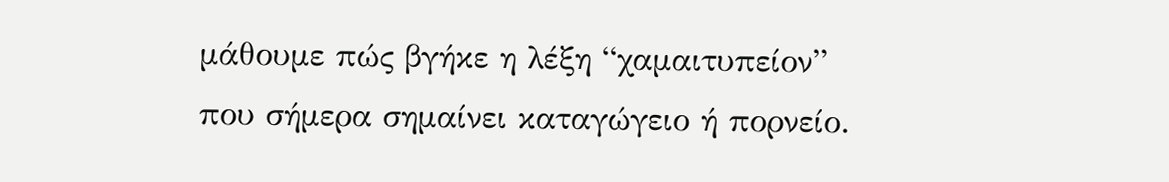μάθουμε πώς βγήκε η λέξη “χαμαιτυπείον” που σήμερα σημαίνει καταγώγειο ή πορνείο.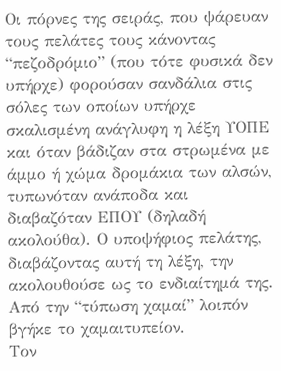Οι πόρνες της σειράς, που ψάρευαν τους πελάτες τους κάνοντας “πεζοδρόμιο” (που τότε φυσικά δεν υπήρχε) φορούσαν σανδάλια στις σόλες των οποίων υπήρχε σκαλισμένη ανάγλυφη η λέξη ΥΟΠΕ και όταν βάδιζαν στα στρωμένα με άμμο ή χώμα δρομάκια των αλσών, τυπωνόταν ανάποδα και διαβαζόταν ΕΠΟΥ (δηλαδή ακολούθα). Ο υποψήφιος πελάτης, διαβάζοντας αυτή τη λέξη, την ακολουθούσε ως το ενδιαίτημά της. Από την “τύπωση χαμαί” λοιπόν βγήκε το χαμαιτυπείον.
Τον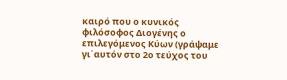καιρό που ο κυνικός φιλόσοφος Διογένης ο επιλεγόμενος Κύων (γράψαμε γι΄αυτόν στο 2ο τεύχος του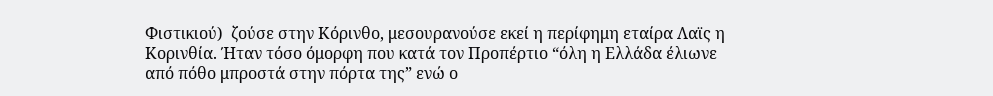Φιστικιού)  ζούσε στην Κόρινθο, μεσουρανούσε εκεί η περίφημη εταίρα Λαϊς η Κορινθία. Ήταν τόσο όμορφη που κατά τον Προπέρτιο “όλη η Ελλάδα έλιωνε από πόθο μπροστά στην πόρτα της” ενώ ο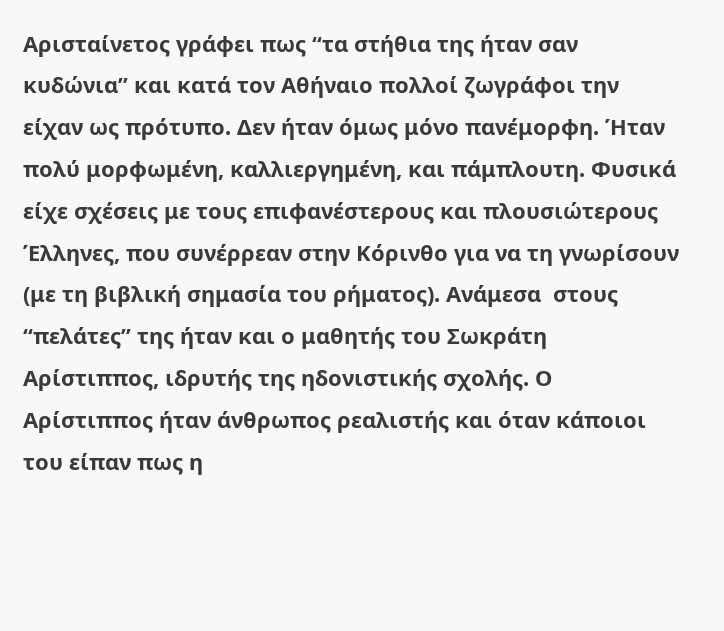Αρισταίνετος γράφει πως “τα στήθια της ήταν σαν κυδώνια” και κατά τον Αθήναιο πολλοί ζωγράφοι την είχαν ως πρότυπο. Δεν ήταν όμως μόνο πανέμορφη. Ήταν πολύ μορφωμένη, καλλιεργημένη, και πάμπλουτη. Φυσικά  είχε σχέσεις με τους επιφανέστερους και πλουσιώτερους Έλληνες, που συνέρρεαν στην Κόρινθο για να τη γνωρίσουν (με τη βιβλική σημασία του ρήματος). Ανάμεσα  στους “πελάτες” της ήταν και ο μαθητής του Σωκράτη Αρίστιππος, ιδρυτής της ηδονιστικής σχολής. Ο Αρίστιππος ήταν άνθρωπος ρεαλιστής και όταν κάποιοι του είπαν πως η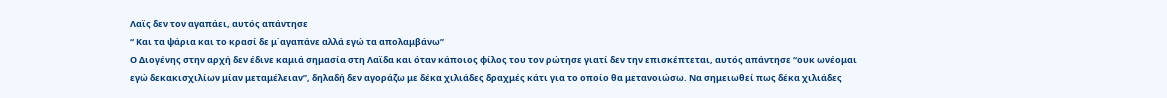Λαϊς δεν τον αγαπάει, αυτός απάντησε
“ Και τα ψάρια και το κρασί δε μ΄αγαπάνε αλλά εγώ τα απολαμβάνω”
Ο Διογένης στην αρχή δεν έδινε καμιά σημασία στη Λαϊδα και όταν κάποιος φίλος του τον ρώτησε γιατί δεν την επισκέπτεται, αυτός απάντησε “ουκ ωνέομαι εγώ δεκακισχιλίων μίαν μεταμέλειαν”, δηλαδή δεν αγοράζω με δέκα χιλιάδες δραχμές κάτι για το οποίο θα μετανοιώσω. Να σημειωθεί πως δέκα χιλιάδες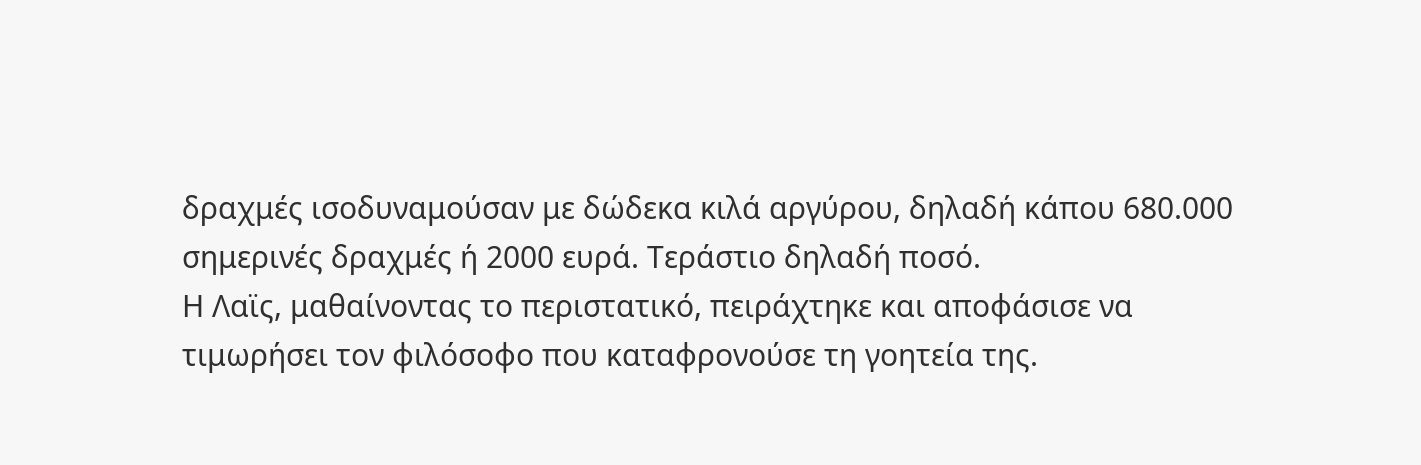δραχμές ισοδυναμούσαν με δώδεκα κιλά αργύρου, δηλαδή κάπου 680.000 σημερινές δραχμές ή 2000 ευρά. Τεράστιο δηλαδή ποσό.
Η Λαϊς, μαθαίνοντας το περιστατικό, πειράχτηκε και αποφάσισε να τιμωρήσει τον φιλόσοφο που καταφρονούσε τη γοητεία της.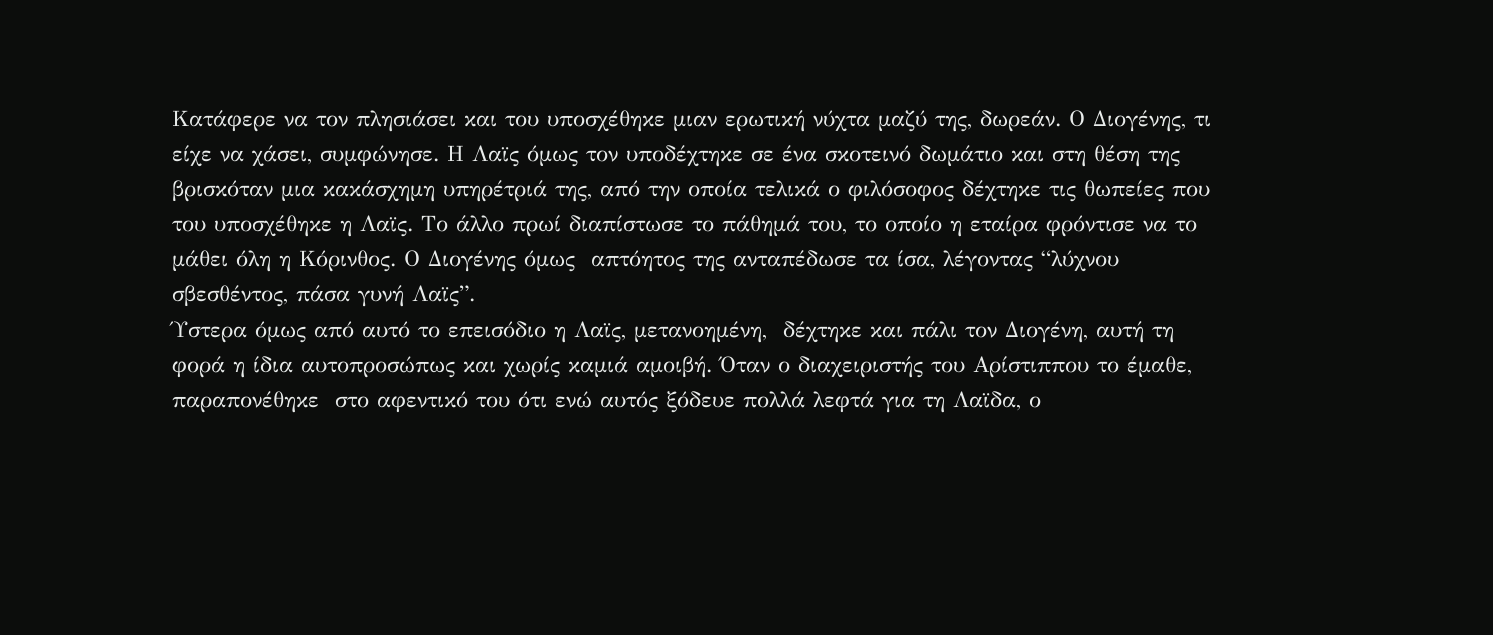Κατάφερε να τον πλησιάσει και του υποσχέθηκε μιαν ερωτική νύχτα μαζύ της, δωρεάν. Ο Διογένης, τι είχε να χάσει, συμφώνησε. Η Λαϊς όμως τον υποδέχτηκε σε ένα σκοτεινό δωμάτιο και στη θέση της βρισκόταν μια κακάσχημη υπηρέτριά της, από την οποία τελικά ο φιλόσοφος δέχτηκε τις θωπείες που του υποσχέθηκε η Λαϊς. Το άλλο πρωί διαπίστωσε το πάθημά του, το οποίο η εταίρα φρόντισε να το μάθει όλη η Κόρινθος. Ο Διογένης όμως  απτόητος της ανταπέδωσε τα ίσα, λέγοντας “λύχνου σβεσθέντος, πάσα γυνή Λαϊς”.
Ύστερα όμως από αυτό το επεισόδιο η Λαϊς, μετανοημένη,  δέχτηκε και πάλι τον Διογένη, αυτή τη φορά η ίδια αυτοπροσώπως και χωρίς καμιά αμοιβή. Όταν ο διαχειριστής του Αρίστιππου το έμαθε, παραπονέθηκε  στο αφεντικό του ότι ενώ αυτός ξόδευε πολλά λεφτά για τη Λαϊδα, ο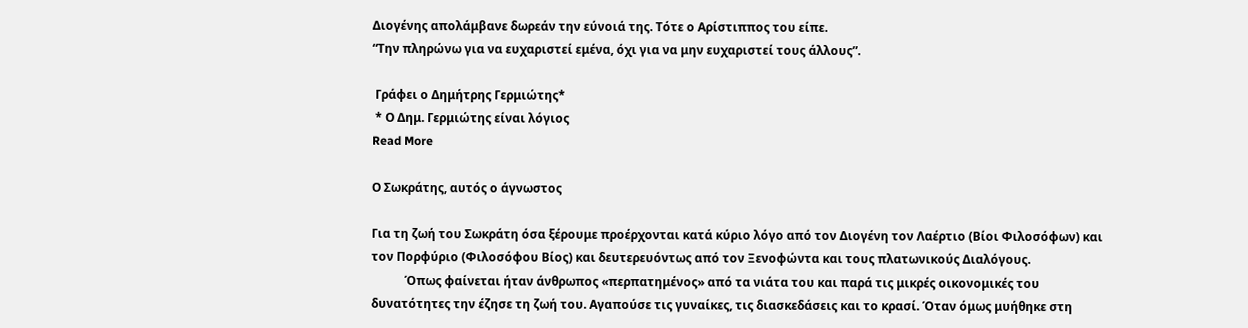Διογένης απολάμβανε δωρεάν την εύνοιά της. Τότε ο Αρίστιππος του είπε.
“Την πληρώνω για να ευχαριστεί εμένα, όχι για να μην ευχαριστεί τους άλλους”.

 Γράφει ο Δημήτρης Γερμιώτης*
 * Ο Δημ. Γερμιώτης είναι λόγιος
Read More

Ο Σωκράτης, αυτός ο άγνωστος

Για τη ζωή του Σωκράτη όσα ξέρουμε προέρχονται κατά κύριο λόγο από τον Διογένη τον Λαέρτιο (Βίοι Φιλοσόφων) και τον Πορφύριο (Φιλοσόφου Βίος) και δευτερευόντως από τον Ξενοφώντα και τους πλατωνικούς Διαλόγους.
           Όπως φαίνεται ήταν άνθρωπος «περπατημένος» από τα νιάτα του και παρά τις μικρές οικονομικές του δυνατότητες την έζησε τη ζωή του. Αγαπούσε τις γυναίκες, τις διασκεδάσεις και το κρασί. Όταν όμως μυήθηκε στη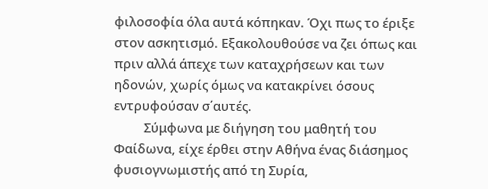φιλοσοφία όλα αυτά κόπηκαν. Όχι πως το έριξε στον ασκητισμό. Εξακολουθούσε να ζει όπως και πριν αλλά άπεχε των καταχρήσεων και των ηδονών, χωρίς όμως να κατακρίνει όσους εντρυφούσαν σ΄αυτές.
          Σύμφωνα με διήγηση του μαθητή του Φαίδωνα, είχε έρθει στην Αθήνα ένας διάσημος φυσιογνωμιστής από τη Συρία,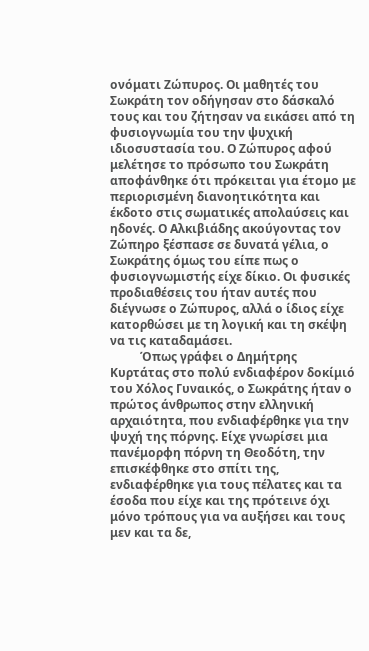ονόματι Ζώπυρος. Οι μαθητές του Σωκράτη τον οδήγησαν στο δάσκαλό τους και του ζήτησαν να εικάσει από τη φυσιογνωμία του την ψυχική ιδιοσυστασία του. Ο Ζώπυρος αφού μελέτησε το πρόσωπο του Σωκράτη αποφάνθηκε ότι πρόκειται για έτομο με περιορισμένη διανοητικότητα και έκδοτο στις σωματικές απολαύσεις και ηδονές. Ο Αλκιβιάδης ακούγοντας τον Ζώπηρο ξέσπασε σε δυνατά γέλια, ο Σωκράτης όμως του είπε πως ο φυσιογνωμιστής είχε δίκιο. Οι φυσικές προδιαθέσεις του ήταν αυτές που διέγνωσε ο Ζώπυρος, αλλά ο ίδιος είχε κατορθώσει με τη λογική και τη σκέψη να τις καταδαμάσει.
          Όπως γράφει ο Δημήτρης Κυρτάτας στο πολύ ενδιαφέρον δοκίμιό του Χόλος Γυναικός, ο Σωκράτης ήταν ο πρώτος άνθρωπος στην ελληνική αρχαιότητα, που ενδιαφέρθηκε για την ψυχή της πόρνης. Είχε γνωρίσει μια πανέμορφη πόρνη τη Θεοδότη, την επισκέφθηκε στο σπίτι της, ενδιαφέρθηκε για τους πέλατες και τα έσοδα που είχε και της πρότεινε όχι μόνο τρόπους για να αυξήσει και τους μεν και τα δε,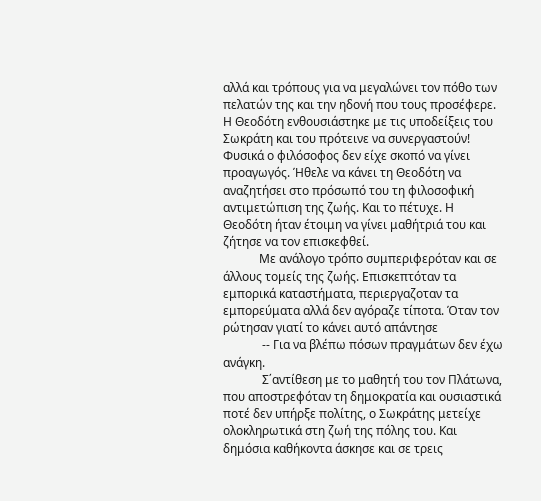αλλά και τρόπους για να μεγαλώνει τον πόθο των πελατών της και την ηδονή που τους προσέφερε. Η Θεοδότη ενθουσιάστηκε με τις υποδείξεις του Σωκράτη και του πρότεινε να συνεργαστούν! Φυσικά ο φιλόσοφος δεν είχε σκοπό να γίνει προαγωγός. Ήθελε να κάνει τη Θεοδότη να αναζητήσει στο πρόσωπό του τη φιλοσοφική αντιμετώπιση της ζωής. Και το πέτυχε. Η Θεοδότη ήταν έτοιμη να γίνει μαθήτριά του και ζήτησε να τον επισκεφθεί.
            Με ανάλογο τρόπο συμπεριφερόταν και σε άλλους τομείς της ζωής. Επισκεπτόταν τα εμπορικά καταστήματα, περιεργαζοταν τα εμπορεύματα αλλά δεν αγόραζε τίποτα. Όταν τον ρώτησαν γιατί το κάνει αυτό απάντησε
             -- Για να βλέπω πόσων πραγμάτων δεν έχω ανάγκη.
             Σ΄αντίθεση με το μαθητή του τον Πλάτωνα, που αποστρεφόταν τη δημοκρατία και ουσιαστικά ποτέ δεν υπήρξε πολίτης, ο Σωκράτης μετείχε ολοκληρωτικά στη ζωή της πόλης του. Και δημόσια καθήκοντα άσκησε και σε τρεις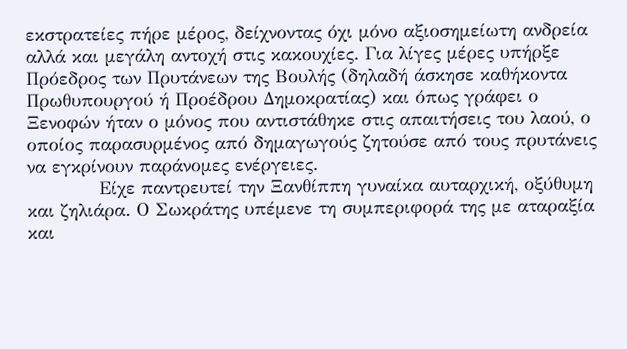εκστρατείες πήρε μέρος, δείχνοντας όχι μόνο αξιοσημείωτη ανδρεία αλλά και μεγάλη αντοχή στις κακουχίες. Για λίγες μέρες υπήρξε Πρόεδρος των Πρυτάνεων της Βουλής (δηλαδή άσκησε καθήκοντα Πρωθυπουργού ή Προέδρου Δημοκρατίας) και όπως γράφει ο Ξενοφών ήταν ο μόνος που αντιστάθηκε στις απαιτήσεις του λαού, ο οποίος παρασυρμένος από δημαγωγούς ζητούσε από τους πρυτάνεις να εγκρίνουν παράνομες ενέργειες.
            Είχε παντρευτεί την Ξανθίππη γυναίκα αυταρχική, οξύθυμη και ζηλιάρα. Ο Σωκράτης υπέμενε τη συμπεριφορά της με αταραξία και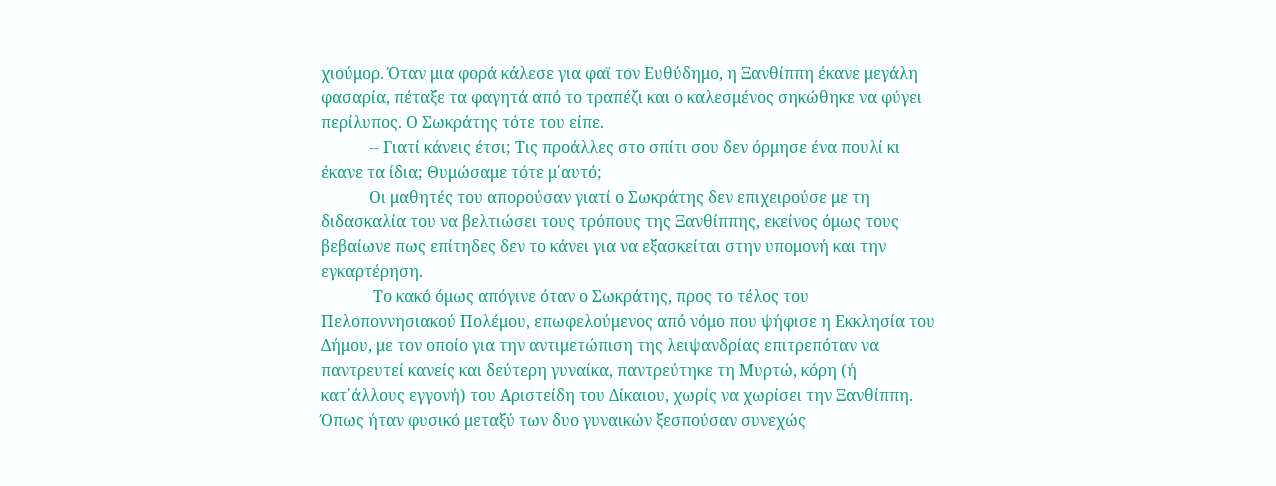χιούμορ. Όταν μια φορά κάλεσε για φαϊ τον Ευθύδημο, η Ξανθίππη έκανε μεγάλη φασαρία, πέταξε τα φαγητά από το τραπέζι και ο καλεσμένος σηκώθηκε να φύγει περίλυπος. Ο Σωκράτης τότε του είπε.
            -- Γιατί κάνεις έτσι; Τις προάλλες στο σπίτι σου δεν όρμησε ένα πουλί κι έκανε τα ίδια; Θυμώσαμε τότε μ΄αυτό;
            Οι μαθητές του απορούσαν γιατί ο Σωκράτης δεν επιχειρούσε με τη διδασκαλία του να βελτιώσει τους τρόπους της Ξανθίππης, εκείνος όμως τους βεβαίωνε πως επίτηδες δεν το κάνει για να εξασκείται στην υπομονή και την εγκαρτέρηση.
             Το κακό όμως απόγινε όταν ο Σωκράτης, προς το τέλος του Πελοποννησιακού Πολέμου, επωφελούμενος από νόμο που ψήφισε η Εκκλησία του Δήμου, με τον οποίο για την αντιμετώπιση της λειψανδρίας επιτρεπόταν να παντρευτεί κανείς και δεύτερη γυναίκα, παντρεύτηκε τη Μυρτώ, κόρη (ή κατ΄άλλους εγγονή) του Αριστείδη του Δίκαιου, χωρίς να χωρίσει την Ξανθίππη. Όπως ήταν φυσικό μεταξύ των δυο γυναικών ξεσπούσαν συνεχώς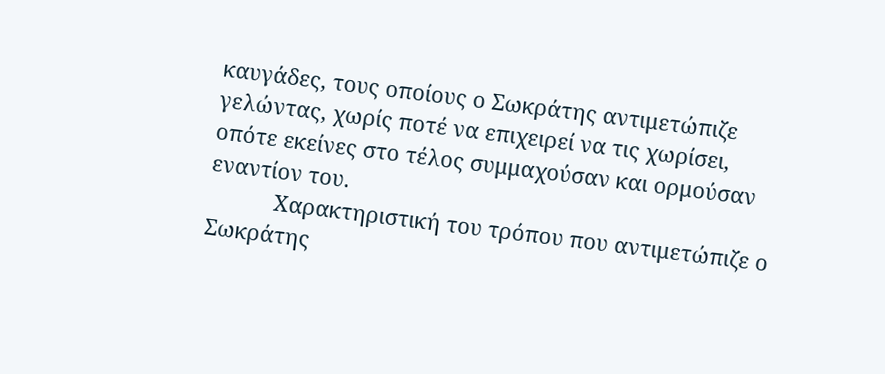καυγάδες, τους οποίους ο Σωκράτης αντιμετώπιζε γελώντας, χωρίς ποτέ να επιχειρεί να τις χωρίσει, οπότε εκείνες στο τέλος συμμαχούσαν και ορμούσαν εναντίον του.
           Χαρακτηριστική του τρόπου που αντιμετώπιζε ο Σωκράτης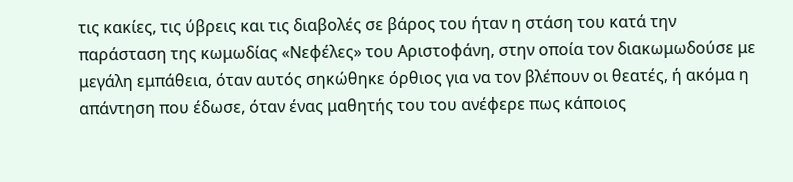τις κακίες, τις ύβρεις και τις διαβολές σε βάρος του ήταν η στάση του κατά την παράσταση της κωμωδίας «Νεφέλες» του Αριστοφάνη, στην οποία τον διακωμωδούσε με μεγάλη εμπάθεια, όταν αυτός σηκώθηκε όρθιος για να τον βλέπουν οι θεατές, ή ακόμα η απάντηση που έδωσε, όταν ένας μαθητής του του ανέφερε πως κάποιος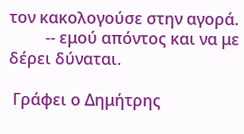τον κακολογούσε στην αγορά.
         -- εμού απόντος και να με δέρει δύναται.

 Γράφει ο Δημήτρης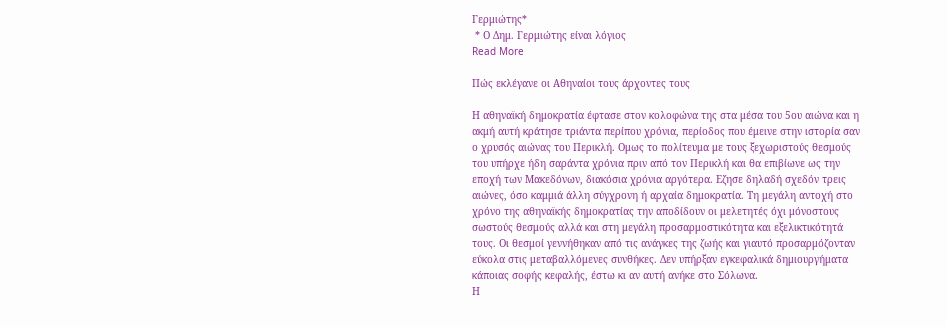Γερμιώτης*
 * Ο Δημ. Γερμιώτης είναι λόγιος
Read More

Πώς εκλέγανε οι Αθηναίοι τους άρχοντες τους

Η αθηναϊκή δημοκρατία έφτασε στον κολοφώνα της στα μέσα του 5ου αιώνα και η ακμή αυτή κράτησε τριάντα περίπου χρόνια, περίοδος που έμεινε στην ιστορία σαν ο χρυσός αιώνας του Περικλή. Ομως το πολίτευμα με τους ξεχωριστούς θεσμούς  του υπήρχε ήδη σαράντα χρόνια πριν από τον Περικλή και θα επιβίωνε ως την εποχή των Μακεδόνων, διακόσια χρόνια αργότερα. Εζησε δηλαδή σχεδόν τρεις αιώνες, όσο καμμιά άλλη σύγχρονη ή αρχαία δημοκρατία. Τη μεγάλη αντοχή στο χρόνο της αθηναϊκής δημοκρατίας την αποδίδουν οι μελετητές όχι μόνοστους σωστούς θεσμούς αλλά και στη μεγάλη προσαρμοστικότητα και εξελικτικότητά τους. Οι θεσμοί γεννήθηκαν από τις ανάγκες της ζωής και γιαυτό προσαρμόζονταν εύκολα στις μεταβαλλόμενες συνθήκες. Δεν υπήρξαν εγκεφαλικά δημιουργήματα κάποιας σοφής κεφαλής, έστω κι αν αυτή ανήκε στο Σόλωνα.
Η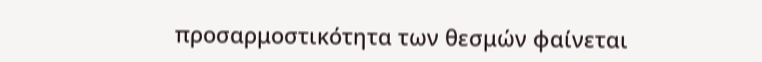προσαρμοστικότητα των θεσμών φαίνεται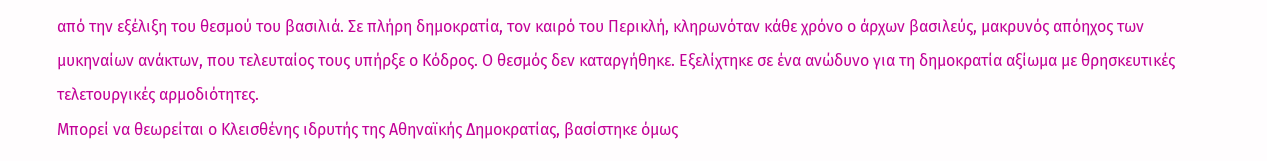από την εξέλιξη του θεσμού του βασιλιά. Σε πλήρη δημοκρατία, τον καιρό του Περικλή, κληρωνόταν κάθε χρόνο ο άρχων βασιλεύς, μακρυνός απόηχος των μυκηναίων ανάκτων, που τελευταίος τους υπήρξε ο Κόδρος. Ο θεσμός δεν καταργήθηκε. Εξελίχτηκε σε ένα ανώδυνο για τη δημοκρατία αξίωμα με θρησκευτικές τελετουργικές αρμοδιότητες.
Μπορεί να θεωρείται ο Κλεισθένης ιδρυτής της Αθηναϊκής Δημοκρατίας, βασίστηκε όμως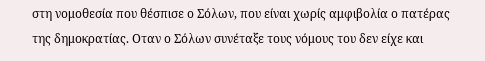στη νομοθεσία που θέσπισε ο Σόλων, που είναι χωρίς αμφιβολία ο πατέρας της δημοκρατίας. Οταν ο Σόλων συνέταξε τους νόμους του δεν είχε και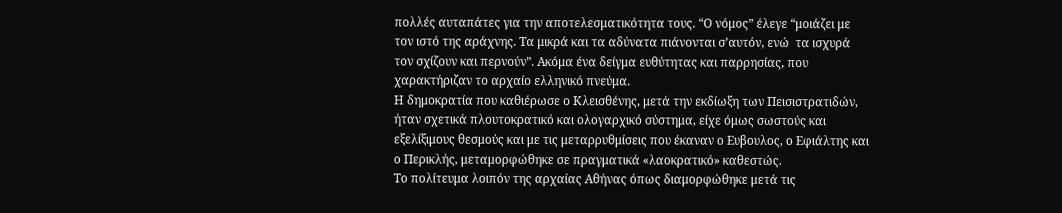πολλές αυταπάτες για την αποτελεσματικότητα τους. “Ο νόμος” έλεγε “μοιάζει με τον ιστό της αράχνης. Τα μικρά και τα αδύνατα πιάνονται σ’αυτόν, ενώ  τα ισχυρά τον σχίζουν και περνούν”. Ακόμα ένα δείγμα ευθύτητας και παρρησίας, που χαρακτήριζαν το αρχαίο ελληνικό πνεύμα.
Η δημοκρατία που καθιέρωσε ο Κλεισθένης, μετά την εκδίωξη των Πεισιστρατιδών, ήταν σχετικά πλουτοκρατικό και ολογαρχικό σύστημα, είχε όμως σωστούς και εξελίξιμους θεσμούς και με τις μεταρρυθμίσεις που έκαναν ο Ευβουλος, ο Εφιάλτης και ο Περικλής, μεταμορφώθηκε σε πραγματικά «λαοκρατικό» καθεστώς.
Το πολίτευμα λοιπόν της αρχαίας Αθήνας όπως διαμορφώθηκε μετά τις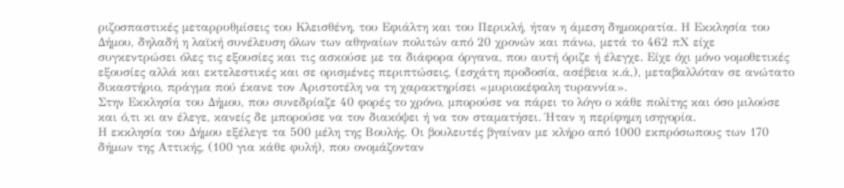ριζοσπαστικές μεταρρυθμίσεις του Κλεισθένη, του Εφιάλτη και του Περικλή, ήταν η άμεση δημοκρατία. Η Εκκλησία του Δήμου, δηλαδή η λαϊκή συνέλευση όλων των αθηναίων πολιτών από 20 χρονών και πάνω, μετά το 462 πΧ είχε συγκεντρώσει όλες τις εξουσίες και τις ασκούσε με τα διάφορα όργανα, που αυτή όριζε ή έλεγχε. Είχε όχι μόνο νομοθετικές εξουσίες αλλά και εκτελεστικές και σε ορισμένες περιπτώσεις, (εσχάτη προδοσία, ασέβεια κ.ά,), μεταβαλλόταν σε ανώτατο δικαστήριο, πράγμα πού έκανε τον Αριστοτέλη να τη χαρακτηρίσει «μυριοκέφαλη τυραννία».
Στην Εκκλησία του Δήμου, που συνεδρίαζε 40 φορές το χρόνο, μπορούσε να πάρει το λόγο ο κάθε πολίτης και όσο μιλούσε και ό,τι κι αν έλεγε, κανείς δε μπορούσε να τον διακόψει ή να τον σταματήσει. Ήταν η περίφημη ισηγορία.
Η εκκλησία του Δήμου εξέλεγε τα 500 μέλη της Βουλής. Οι βουλευτές βγαίναν με κλήρο από 1000 εκπρόσωπους των 170 δήμων της Αττικής, (100 για κάθε φυλή), που ονομάζονταν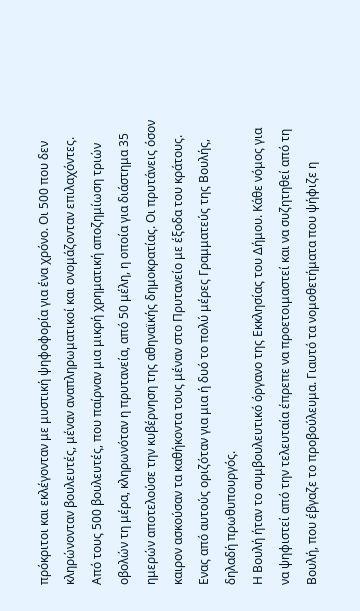πρόκριτοι και εκλέγονταν με μυστική ψηφοφορία για ένα χρόνο. Οι 500 που δεν κληρώνονταν βουλευτές, μέναν αναπληρωματικοί και ονομάζονταν επιλαχόντες.
Από τους 500 βουλευτές, που παίρναν μια μικρή χρηματική αποζημίωση τριών οβολών τη μέρα, κληρωνόταν η πρυτανεία, από 50 μέλη, η οποία για διάστημα 35 ημερών αποτελούσε την κυβέρνηση της αθηναϊκής δημοκρατίας. Οι πρυτάνεις όσον καιρον ασκούσαν τα καθήκοντα τους μέναν στο Πρυτανείο με έξοδα του κράτους. Ενας από αυτούς οριζόταν για μια ή δυό το πολύ μέρες Γραμματεύς της Βουλής, δηλαδή πρωθυπουργός.
Η Βουλή ήταν το συμβουλευτικό όργανο της Εκκλησίας του Δήμου. Κάθε νόμος για να ψηφιστεί από την τελευταία έπρεπε να προετοιμαστεί και να συζητηθεί από τη Βουλή, που έβγαζε το προβούλευμα. Γιαυτό τα νομοθετήματα που ψήφιζε η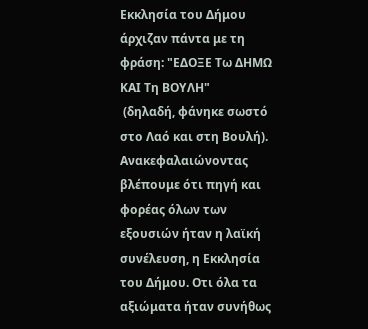Εκκλησία του Δήμου άρχιζαν πάντα με τη φράση: "ΕΔΟΞΕ Τω ΔΗΜΩ ΚΑΙ Τη ΒΟΥΛΗ"
 (δηλαδή, φάνηκε σωστό στο Λαό και στη Βουλή).
Ανακεφαλαιώνοντας βλέπουμε ότι πηγή και φορέας όλων των εξουσιών ήταν η λαϊκή συνέλευση, η Εκκλησία του Δήμου. Οτι όλα τα αξιώματα ήταν συνήθως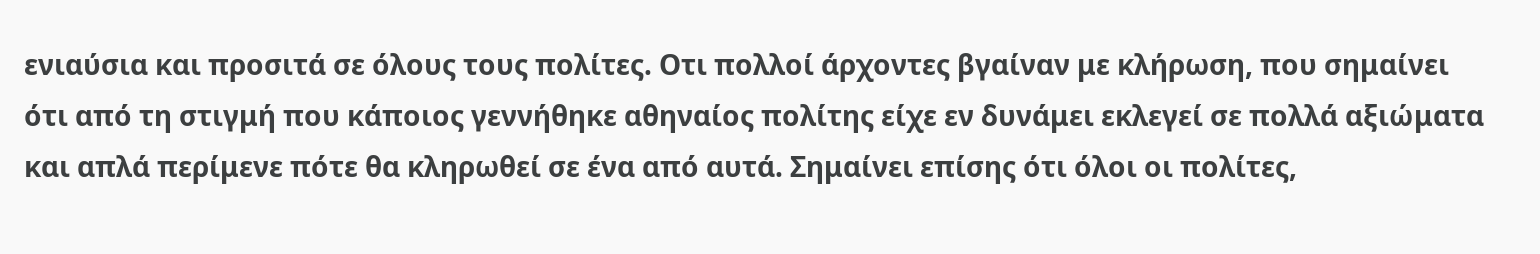ενιαύσια και προσιτά σε όλους τους πολίτες. Οτι πολλοί άρχοντες βγαίναν με κλήρωση, που σημαίνει ότι από τη στιγμή που κάποιος γεννήθηκε αθηναίος πολίτης είχε εν δυνάμει εκλεγεί σε πολλά αξιώματα και απλά περίμενε πότε θα κληρωθεί σε ένα από αυτά. Σημαίνει επίσης ότι όλοι οι πολίτες,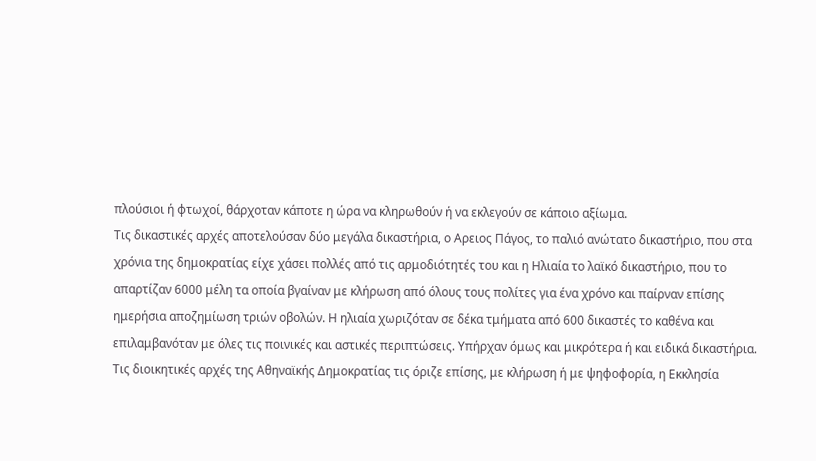πλούσιοι ή φτωχοί, θάρχοταν κάποτε η ώρα να κληρωθούν ή να εκλεγούν σε κάποιο αξίωμα.
Τις δικαστικές αρχές αποτελούσαν δύο μεγάλα δικαστήρια, ο Αρειος Πάγος, το παλιό ανώτατο δικαστήριο, που στα χρόνια της δημοκρατίας είχε χάσει πολλές από τις αρμοδιότητές του και η Ηλιαία το λαϊκό δικαστήριο, που το απαρτίζαν 6000 μέλη τα οποία βγαίναν με κλήρωση από όλους τους πολίτες για ένα χρόνο και παίρναν επίσης ημερήσια αποζημίωση τριών οβολών. Η ηλιαία χωριζόταν σε δέκα τμήματα από 600 δικαστές το καθένα και επιλαμβανόταν με όλες τις ποινικές και αστικές περιπτώσεις. Υπήρχαν όμως και μικρότερα ή και ειδικά δικαστήρια.
Τις διοικητικές αρχές της Αθηναϊκής Δημοκρατίας τις όριζε επίσης, με κλήρωση ή με ψηφοφορία, η Εκκλησία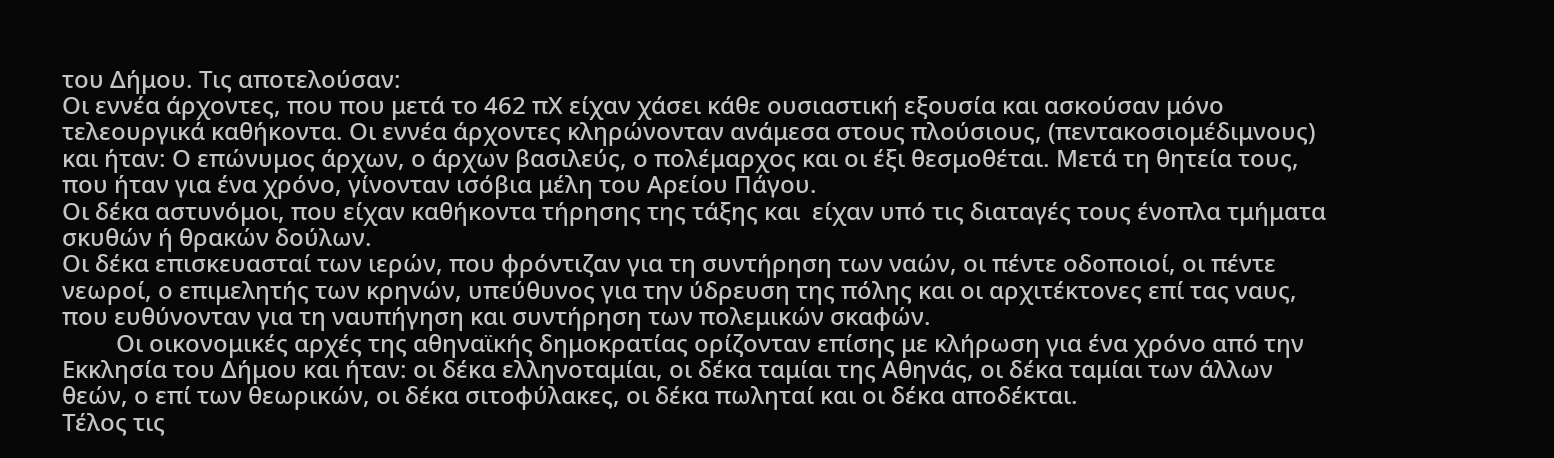του Δήμου. Τις αποτελούσαν:
Οι εννέα άρχοντες, που που μετά το 462 πΧ είχαν χάσει κάθε ουσιαστική εξουσία και ασκούσαν μόνο τελεουργικά καθήκοντα. Οι εννέα άρχοντες κληρώνονταν ανάμεσα στους πλούσιους, (πεντακοσιομέδιμνους) και ήταν: Ο επώνυμος άρχων, ο άρχων βασιλεύς, ο πολέμαρχος και οι έξι θεσμοθέται. Μετά τη θητεία τους, που ήταν για ένα χρόνο, γίνονταν ισόβια μέλη του Αρείου Πάγου.
Οι δέκα αστυνόμοι, που είχαν καθήκοντα τήρησης της τάξης και  είχαν υπό τις διαταγές τους ένοπλα τμήματα σκυθών ή θρακών δούλων.
Οι δέκα επισκευασταί των ιερών, που φρόντιζαν για τη συντήρηση των ναών, οι πέντε οδοποιοί, οι πέντε νεωροί, ο επιμελητής των κρηνών, υπεύθυνος για την ύδρευση της πόλης και οι αρχιτέκτονες επί τας ναυς, που ευθύνονταν για τη ναυπήγηση και συντήρηση των πολεμικών σκαφών.
         Οι οικονομικές αρχές της αθηναϊκής δημοκρατίας ορίζονταν επίσης με κλήρωση για ένα χρόνο από την Εκκλησία του Δήμου και ήταν: οι δέκα ελληνοταμίαι, οι δέκα ταμίαι της Αθηνάς, οι δέκα ταμίαι των άλλων θεών, ο επί των θεωρικών, οι δέκα σιτοφύλακες, οι δέκα πωληταί και οι δέκα αποδέκται.
Τέλος τις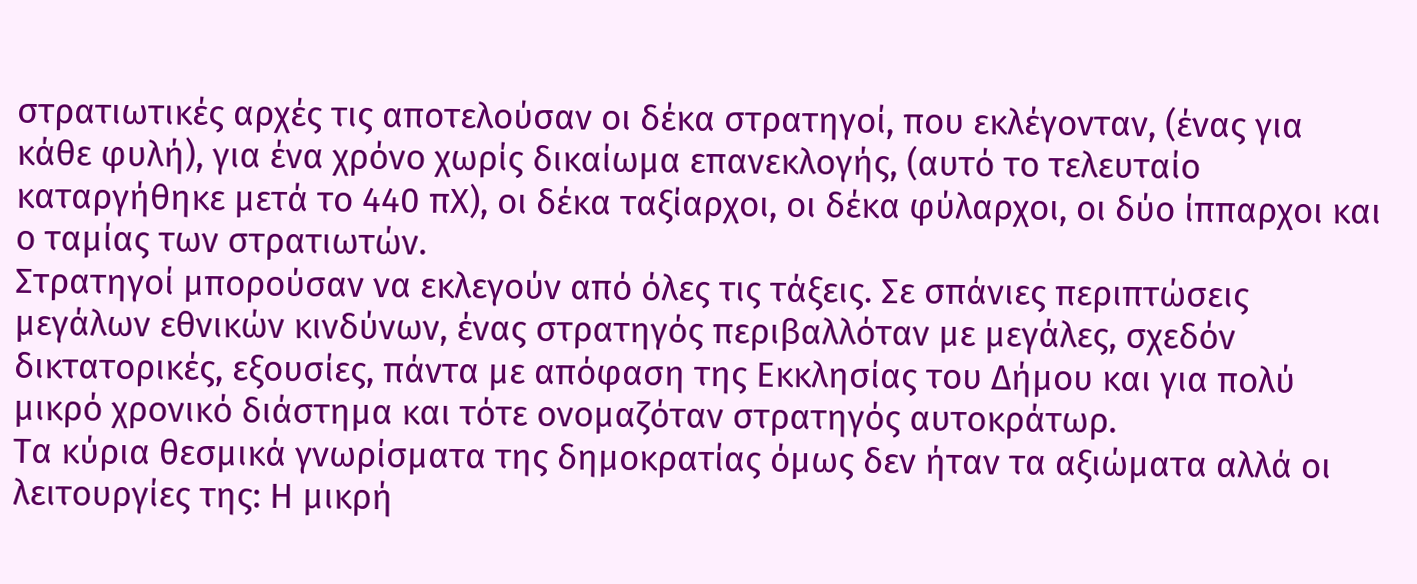στρατιωτικές αρχές τις αποτελούσαν οι δέκα στρατηγοί, που εκλέγονταν, (ένας για κάθε φυλή), για ένα χρόνο χωρίς δικαίωμα επανεκλογής, (αυτό το τελευταίο καταργήθηκε μετά το 440 πΧ), οι δέκα ταξίαρχοι, οι δέκα φύλαρχοι, οι δύο ίππαρχοι και ο ταμίας των στρατιωτών.
Στρατηγοί μπορούσαν να εκλεγούν από όλες τις τάξεις. Σε σπάνιες περιπτώσεις μεγάλων εθνικών κινδύνων, ένας στρατηγός περιβαλλόταν με μεγάλες, σχεδόν δικτατορικές, εξουσίες, πάντα με απόφαση της Εκκλησίας του Δήμου και για πολύ μικρό χρονικό διάστημα και τότε ονομαζόταν στρατηγός αυτοκράτωρ.
Τα κύρια θεσμικά γνωρίσματα της δημοκρατίας όμως δεν ήταν τα αξιώματα αλλά οι λειτουργίες της: Η μικρή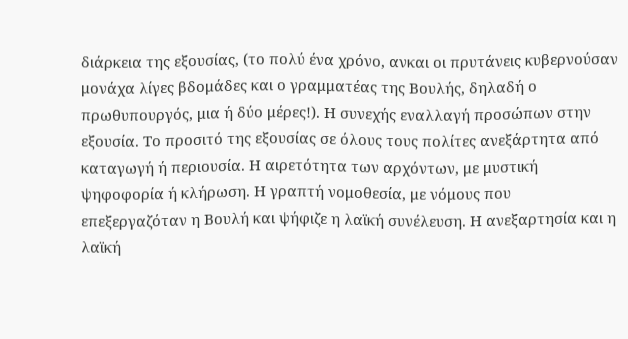διάρκεια της εξουσίας, (το πολύ ένα χρόνο, ανκαι οι πρυτάνεις κυβερνούσαν μονάχα λίγες βδομάδες και ο γραμματέας της Βουλής, δηλαδή ο πρωθυπουργός, μια ή δύο μέρες!). Η συνεχής εναλλαγή προσώπων στην εξουσία. Το προσιτό της εξουσίας σε όλους τους πολίτες ανεξάρτητα από καταγωγή ή περιουσία. Η αιρετότητα των αρχόντων, με μυστική ψηφοφορία ή κλήρωση. Η γραπτή νομοθεσία, με νόμους που επεξεργαζόταν η Βουλή και ψήφιζε η λαϊκή συνέλευση. Η ανεξαρτησία και η λαϊκή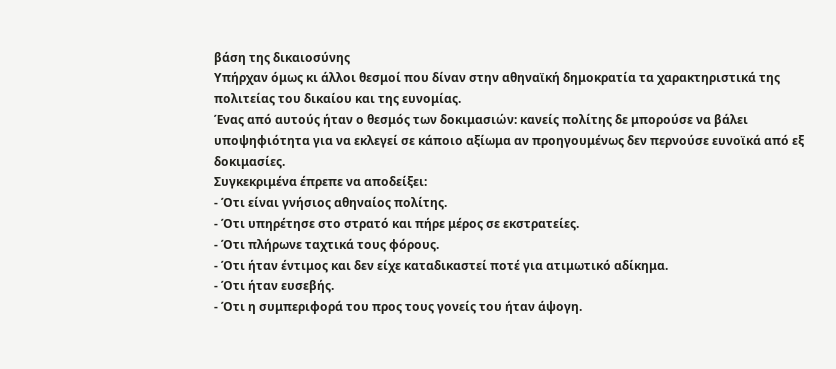βάση της δικαιοσύνης
Υπήρχαν όμως κι άλλοι θεσμοί που δίναν στην αθηναϊκή δημοκρατία τα χαρακτηριστικά της πολιτείας του δικαίου και της ευνομίας.
Ένας από αυτούς ήταν ο θεσμός των δοκιμασιών: κανείς πολίτης δε μπορούσε να βάλει υποψηφιότητα για να εκλεγεί σε κάποιο αξίωμα αν προηγουμένως δεν περνούσε ευνοϊκά από εξ δοκιμασίες.
Συγκεκριμένα έπρεπε να αποδείξει:
- Ότι είναι γνήσιος αθηναίος πολίτης.
- Ότι υπηρέτησε στο στρατό και πήρε μέρος σε εκστρατείες.
- Ότι πλήρωνε ταχτικά τους φόρους.
- Ότι ήταν έντιμος και δεν είχε καταδικαστεί ποτέ για ατιμωτικό αδίκημα.
- Ότι ήταν ευσεβής.
- Ότι η συμπεριφορά του προς τους γονείς του ήταν άψογη.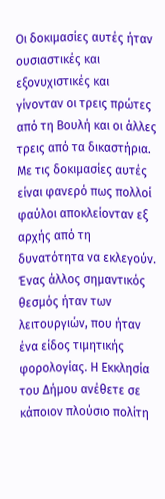Οι δοκιμασίες αυτές ήταν ουσιαστικές και εξονυχιστικές και γίνονταν οι τρεις πρώτες από τη Βουλή και οι άλλες τρεις από τα δικαστήρια. Με τις δοκιμασίες αυτές είναι φανερό πως πολλοί φαύλοι αποκλείονταν εξ αρχής από τη δυνατότητα να εκλεγούν.
Ένας άλλος σημαντικός θεσμός ήταν των λειτουργιών, που ήταν ένα είδος τιμητικής φορολογίας. Η Εκκλησία του Δήμου ανέθετε σε κάποιον πλούσιο πολίτη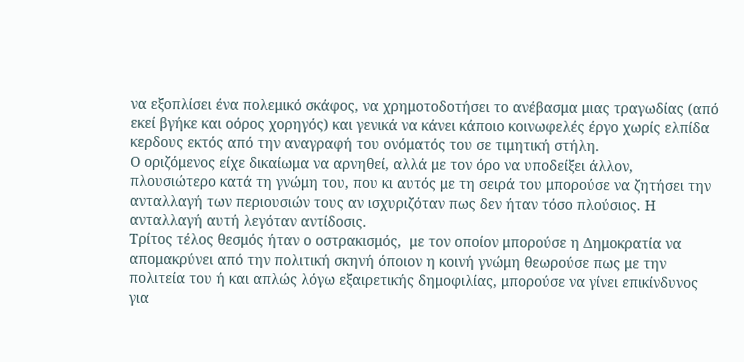να εξοπλίσει ένα πολεμικό σκάφος, να χρημοτοδοτήσει το ανέβασμα μιας τραγωδίας (από εκεί βγήκε και οόρος χορηγός) και γενικά να κάνει κάποιο κοινωφελές έργο χωρίς ελπίδα κερδους εκτός από την αναγραφή του ονόματός του σε τιμητική στήλη.
Ο οριζόμενος είχε δικαίωμα να αρνηθεί, αλλά με τον όρο να υποδείξει άλλον, πλουσιώτερο κατά τη γνώμη του, που κι αυτός με τη σειρά του μπορούσε να ζητήσει την ανταλλαγή των περιουσιών τους αν ισχυριζόταν πως δεν ήταν τόσο πλούσιος. Η ανταλλαγή αυτή λεγόταν αντίδοσις.
Τρίτος τέλος θεσμός ήταν ο οστρακισμός,  με τον οποίον μπορούσε η Δημοκρατία να απομακρύνει από την πολιτική σκηνή όποιον η κοινή γνώμη θεωρούσε πως με την πολιτεία του ή και απλώς λόγω εξαιρετικής δημοφιλίας, μπορούσε να γίνει επικίνδυνος για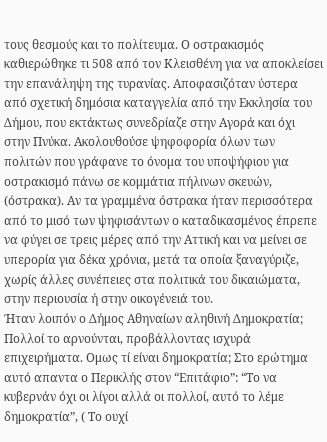τους θεσμούς και το πολίτευμα. Ο οστρακισμός καθιερώθηκε τι 508 από τον Κλεισθένη για να αποκλείσει την επανάληψη της τυρανίας. Αποφασιζόταν ύστερα από σχετική δημόσια καταγγελία από την Εκκλησία του Δήμου, που εκτάκτως συνεδρίαζε στην Αγορά και όχι στην Πνύκα. Ακολουθούσε ψηφοφορία όλων των πολιτών που γράφανε το όνομα του υποψήφιου για οστρακισμό πάνω σε κομμάτια πήλινων σκευών, (όστρακα). Αν τα γραμμένα όστρακα ήταν περισσότερα από το μισό των ψηφισάντων ο καταδικασμένος έπρεπε να φύγει σε τρεις μέρες από την Αττική και να μείνει σε υπερορία για δέκα χρόνια, μετά τα οποία ξαναγύριζε, χωρίς άλλες συνέπειες στα πολιτικά του δικαιώματα, στην περιουσία ή στην οικογένειά του.
Ήταν λοιπόν ο Δήμος Αθηναίων αληθινή Δημοκρατία; Πολλοί το αρνούνται, προβάλλοντας ισχυρά επιχειρήματα. Ομως τί είναι δημοκρατία; Στο ερώτημα αυτό απαντα ο Περικλής στον “Επιτάφιο”: “Το να κυβερνάν όχι οι λίγοι αλλά οι πολλοί, αυτό το λέμε δημοκρατία”, ( Το ουχί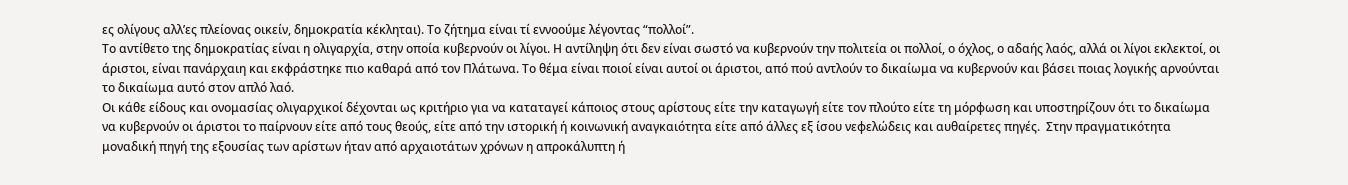ες ολίγους αλλ’ες πλείονας οικείν, δημοκρατία κέκληται). Το ζήτημα είναι τί εννοούμε λέγοντας “πολλοί”.
Το αντίθετο της δημοκρατίας είναι η ολιγαρχία, στην οποία κυβερνούν οι λίγοι. Η αντίληψη ότι δεν είναι σωστό να κυβερνούν την πολιτεία οι πολλοί, ο όχλος, ο αδαής λαός, αλλά οι λίγοι εκλεκτοί, οι άριστοι, είναι πανάρχαιη και εκφράστηκε πιο καθαρά από τον Πλάτωνα. Το θέμα είναι ποιοί είναι αυτοί οι άριστοι, από πού αντλούν το δικαίωμα να κυβερνούν και βάσει ποιας λογικής αρνούνται το δικαίωμα αυτό στον απλό λαό.
Οι κάθε είδους και ονομασίας ολιγαρχικοί δέχονται ως κριτήριο για να καταταγεί κάποιος στους αρίστους είτε την καταγωγή είτε τον πλούτο είτε τη μόρφωση και υποστηρίζουν ότι το δικαίωμα να κυβερνούν οι άριστοι το παίρνουν είτε από τους θεούς, είτε από την ιστορική ή κοινωνική αναγκαιότητα είτε από άλλες εξ ίσου νεφελώδεις και αυθαίρετες πηγές.  Στην πραγματικότητα μοναδική πηγή της εξουσίας των αρίστων ήταν από αρχαιοτάτων χρόνων η απροκάλυπτη ή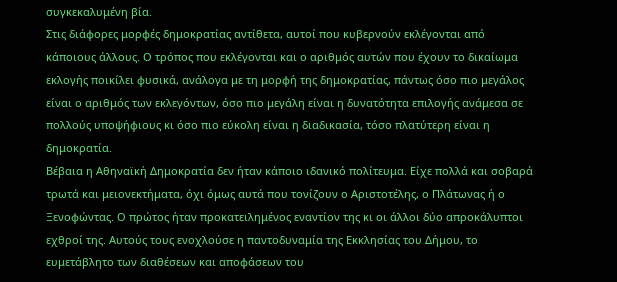συγκεκαλυμένη βία.
Στις διάφορες μορφές δημοκρατίας αντίθετα, αυτοί που κυβερνούν εκλέγονται από κάποιους άλλους. Ο τρόπος που εκλέγονται και ο αριθμός αυτών που έχουν το δικαίωμα εκλογής ποικίλει φυσικά, ανάλογα με τη μορφή της δημοκρατίας, πάντως όσο πιο μεγάλος είναι ο αριθμός των εκλεγόντων, όσο πιο μεγάλη είναι η δυνατότητα επιλογής ανάμεσα σε πολλούς υποψήφιους κι όσο πιο εύκολη είναι η διαδικασία, τόσο πλατύτερη είναι η δημοκρατία.
Βέβαια η Αθηναϊκή Δημοκρατία δεν ήταν κάποιο ιδανικό πολίτευμα. Είχε πολλά και σοβαρά τρωτά και μειονεκτήματα, όχι όμως αυτά που τονίζουν ο Αριστοτέλης, ο Πλάτωνας ή ο Ξενοφώντας. Ο πρώτος ήταν προκατειλημένος εναντίον της κι οι άλλοι δύο απροκάλυπτοι εχθροί της. Αυτούς τους ενοχλούσε η παντοδυναμία της Εκκλησίας του Δήμου, το ευμετάβλητο των διαθέσεων και αποφάσεων του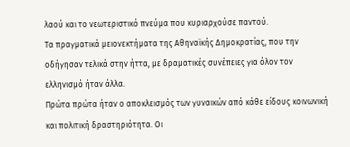λαού και το νεωτεριστικό πνεύμα που κυριαρχούσε παντού.
Τα πραγματικά μειονεκτήματα της Αθηναϊκής Δημοκρατίας, που την οδήγησαν τελικά στην ήττα, με δραματικές συνέπειες για όλον τον ελληνισμό ήταν άλλα.
Πρώτα πρώτα ήταν ο αποκλεισμός των γυναικών από κάθε είδους κοινωνική και πολιτική δραστηριότητα. Οι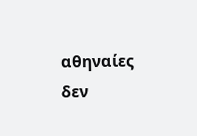αθηναίες δεν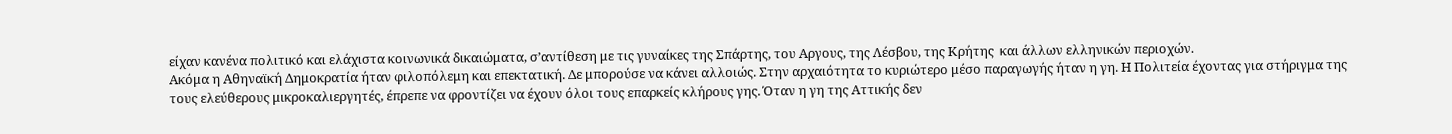είχαν κανένα πολιτικό και ελάχιστα κοινωνικά δικαιώματα, σ’αντίθεση με τις γυναίκες της Σπάρτης, του Αργους, της Λέσβου, της Κρήτης  και άλλων ελληνικών περιοχών.
Ακόμα η Αθηναϊκή Δημοκρατία ήταν φιλοπόλεμη και επεκτατική. Δε μπορούσε να κάνει αλλοιώς. Στην αρχαιότητα το κυριώτερο μέσο παραγωγής ήταν η γη. Η Πολιτεία έχοντας για στήριγμα της τους ελεύθερους μικροκαλιεργητές, έπρεπε να φροντίζει να έχουν όλοι τους επαρκείς κλήρους γης. Όταν η γη της Αττικής δεν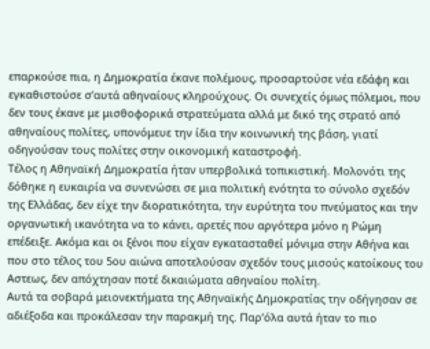επαρκούσε πια, η Δημοκρατία έκανε πολέμους, προσαρτούσε νέα εδάφη και εγκαθιστούσε σ’αυτά αθηναίους κληρούχους. Οι συνεχείς όμως πόλεμοι, που δεν τους έκανε με μισθοφορικά στρατεύματα αλλά με δικό της στρατό από αθηναίους πολίτες, υπονόμευε την ίδια την κοινωνική της βάση, γιατί οδηγούσαν τους πολίτες στην οικονομική καταστροφή.
Τέλος η Αθηναϊκή Δημοκρατία ήταν υπερβολικά τοπικιστική. Μολονότι της δόθηκε η ευκαιρία να συνενώσει σε μια πολιτική ενότητα το σύνολο σχεδόν της Ελλάδας, δεν είχε την διορατικότητα, την ευρύτητα του πνεύματος και την οργανωτική ικανότητα να το κάνει, αρετές που αργότερα μόνο η Ρώμη επέδειξε. Ακόμα και οι ξένοι που είχαν εγκατασταθεί μόνιμα στην Αθήνα και που στο τέλος του 5ου αιώνα αποτελούσαν σχεδόν τους μισούς κατοίκους του Αστεως, δεν απόχτησαν ποτέ δικαιώματα αθηναίου πολίτη.
Αυτά τα σοβαρά μειονεκτήματα της Αθηναϊκής Δημοκρατίας την οδήγησαν σε αδιέξοδα και προκάλεσαν την παρακμή της. Παρ’όλα αυτά ήταν το πιο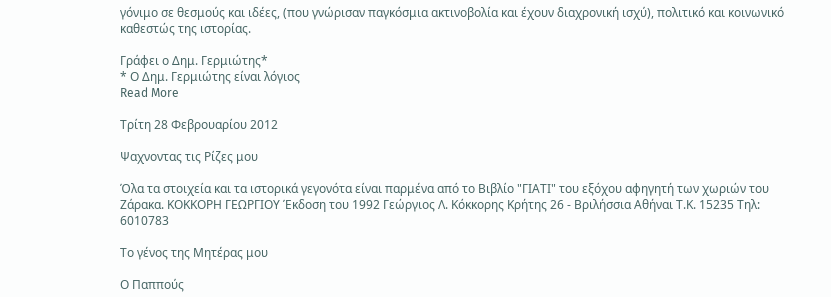γόνιμο σε θεσμούς και ιδέες, (που γνώρισαν παγκόσμια ακτινοβολία και έχουν διαχρονική ισχύ), πολιτικό και κοινωνικό καθεστώς της ιστορίας.

Γράφει ο Δημ. Γερμιώτης*
* Ο Δημ. Γερμιώτης είναι λόγιος
Read More

Τρίτη 28 Φεβρουαρίου 2012

Ψαχνοντας τις Ρίζες μου

Όλα τα στοιχεία και τα ιστορικά γεγονότα είναι παρμένα από το Βιβλίο "ΓΙΑΤΙ" του εξόχου αφηγητή των χωριών του Ζάρακα. ΚΟΚΚΟΡΗ ΓΕΩΡΓΙΟΥ Έκδοση του 1992 Γεώργιος Λ. Κόκκορης Κρήτης 26 - Βριλήσσια Αθήναι Τ.Κ. 15235 Τηλ: 6010783

Το γένος της Μητέρας μου

Ο Παππούς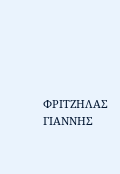ΦΡΙΤΖΗΛΑΣ ΓΙΑΝΝΗΣ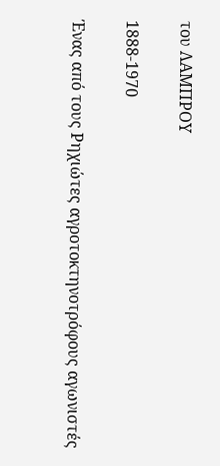του ΛΑΜΠΡΟΥ

1888-1970

Ένας από τους Ρηχιώτες αγροτοκτηνοτρόφους αγωνιστές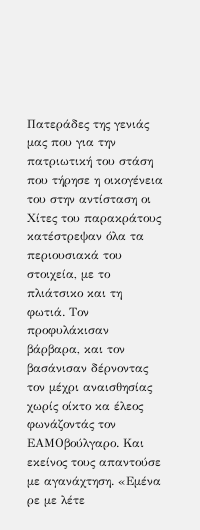Πατεράδες της γενιάς μας που για την πατριωτική του στάση που τήρησε η οικογένεια του στην αντίσταση οι Χίτες του παρακράτους κατέστρεψαν όλα τα περιουσιακά του στοιχεία, με το πλιάτσικο και τη φωτιά. Τον προφυλάκισαν βάρβαρα, και τον βασάνισαν δέρνοντας τον μέχρι αναισθησίας χωρίς οίκτο κα έλεος φωνάζοντάς τον ΕΑΜΟβούλγαρο. Και εκείνος τους απαντούσε με αγανάχτηση. «Εμένα ρε με λέτε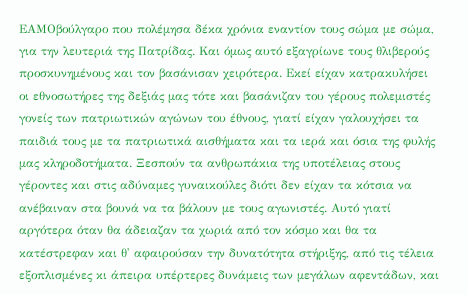ΕΑΜΟβούλγαρο που πολέμησα δέκα χρόνια εναντίον τους σώμα με σώμα, για την λευτεριά της Πατρίδας. Και όμως αυτό εξαγρίωνε τους θλιβερούς προσκυνημένους και τον βασάνισαν χειρότερα. Εκεί είχαν κατρακυλήσει οι εθνοσωτήρες της δεξιάς μας τότε και βασάνιζαν του γέρους πολεμιστές γονείς των πατριωτικών αγώνων του έθνους, γιατί είχαν γαλουχήσει τα παιδιά τους με τα πατριωτικά αισθήματα και τα ιερά και όσια της φυλής μας κληροδοτήματα. Ξεσπούν τα ανθρωπάκια της υποτέλειας στους γέροντες και στις αδύναμες γυναικούλες διότι δεν είχαν τα κότσια να ανέβαιναν στα βουνά να τα βάλουν με τους αγωνιστές. Αυτό γιατί αργότερα όταν θα άδειαζαν τα χωριά από τον κόσμο και θα τα κατέστρεφαν και θ' αφαιρούσαν την δυνατότητα στήριξης, από τις τέλεια εξοπλισμένες κι άπειρα υπέρτερες δυνάμεις των μεγάλων αφεντάδων, και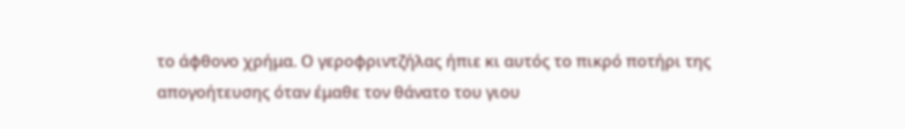το άφθονο χρήμα. Ο γεροφριντζήλας ήπιε κι αυτός το πικρό ποτήρι της απογοήτευσης όταν έμαθε τον θάνατο του γιου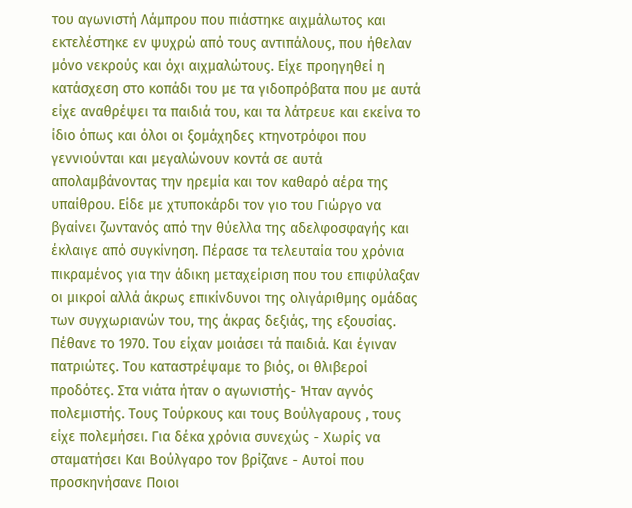του αγωνιστή Λάμπρου που πιάστηκε αιχμάλωτος και εκτελέστηκε εν ψυχρώ από τους αντιπάλους, που ήθελαν μόνο νεκρούς και όχι αιχμαλώτους. Είχε προηγηθεί η κατάσχεση στο κοπάδι του με τα γιδοπρόβατα που με αυτά είχε αναθρέψει τα παιδιά του, και τα λάτρευε και εκείνα το ίδιο όπως και όλοι οι ξομάχηδες κτηνοτρόφοι που γεννιούνται και μεγαλώνουν κοντά σε αυτά απολαμβάνοντας την ηρεμία και τον καθαρό αέρα της υπαίθρου. Είδε με χτυποκάρδι τον γιο του Γιώργο να βγαίνει ζωντανός από την θύελλα της αδελφοσφαγής και έκλαιγε από συγκίνηση. Πέρασε τα τελευταία του χρόνια πικραμένος για την άδικη μεταχείριση που του επιφύλαξαν οι μικροί αλλά άκρως επικίνδυνοι της ολιγάριθμης ομάδας των συγχωριανών του, της άκρας δεξιάς, της εξουσίας. Πέθανε το 1970. Του είχαν μοιάσει τά παιδιά. Και έγιναν πατριώτες. Του καταστρέψαμε το βιός, οι θλιβεροί προδότες. Στα νιάτα ήταν ο αγωνιστής- Ήταν αγνός πολεμιστής. Τους Τούρκους και τους Βούλγαρους , τους είχε πολεμήσει. Για δέκα χρόνια συνεχώς - Χωρίς να σταματήσει Και Βούλγαρο τον βρίζανε - Αυτοί που προσκηνήσανε Ποιοι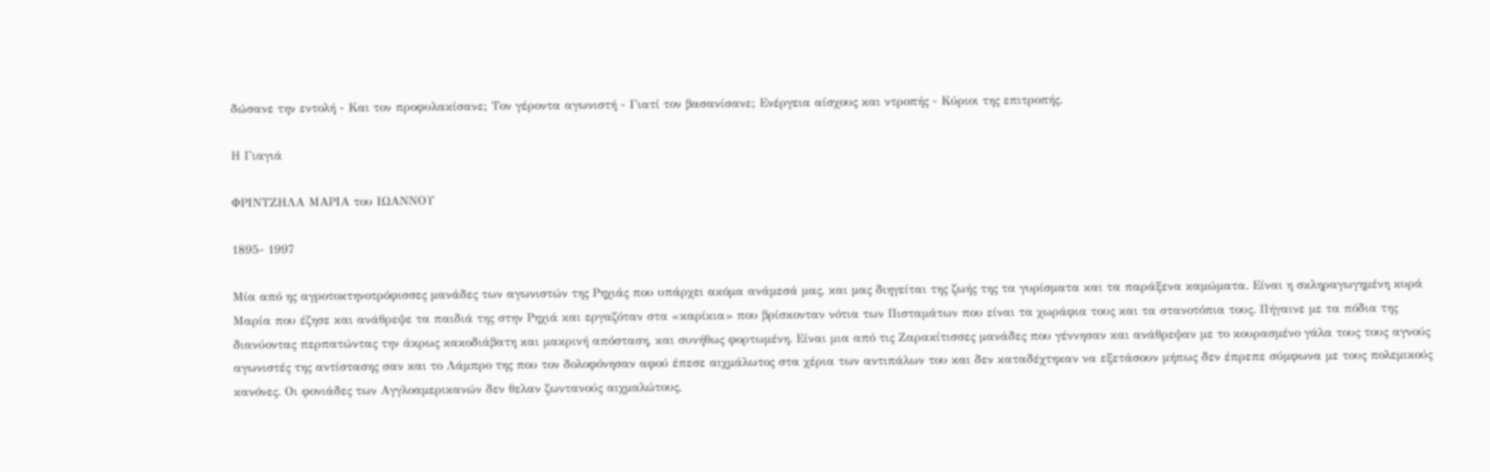δώσανε την εντολή - Και τον προφυλακίσανε; Τον γέροντα αγωνιστή - Γιατί τον βασανίσανε; Ενέργεια αίσχους και ντροπής - Κύριοι της επιτροπής.

Η Γιαγιά

ΦΡΙΝΤΖΗΛΑ ΜΑΡΙΑ του ΙΩΑΝΝΟΥ

1895- 1997

Μία από ης αγροτοκτηνοτρόφισσες μανάδες των αγωνιστών της Ρηχιάς που υπάρχει ακόμα ανάμεσά μας, και μας διηγείται της ζωής της τα γυρίσματα και τα παράξενα καμώματα. Είναι η σκληραγωγημένη κυρά Μαρία που έζησε και ανάθρεψε τα παιδιά της στην Ρηχιά και εργαζόταν στα «καρίκια» που βρίσκονταν νότια των Πισταμάτων που είναι τα χωράφια τους και τα στανοτόπια τους. Πήγαινε με τα πόδια της διανύοντας περπατώντας την άκρως κακοδιάβατη και μακρινή απόσταση, και συνήθως φορτωμένη. Είναι μια από τις Ζαρακίτισσες μανάδες που γέννησαν και ανάθρεψαν με το κουρασμένο γάλα τους τους αγνούς αγωνιστές της αντίστασης σαν και το Λάμπρο της που τον δολοφόνησαν αφού έπεσε αιχμάλωτος στα χέρια των αντιπάλων του και δεν καταδέχτηκαν να εξετάσουν μήπως δεν έπρεπε σύμφωνα με τους πολεμικούς κανόνες. Οι φονιάδες των Αγγλοαμερικανών δεν θελαν ζωντανούς αιχμαλώτους,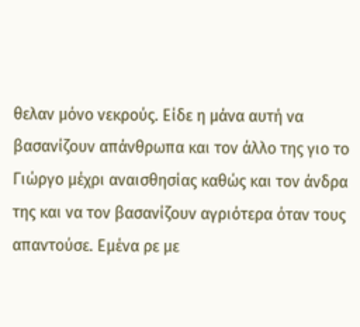θελαν μόνο νεκρούς. Είδε η μάνα αυτή να βασανίζουν απάνθρωπα και τον άλλο της γιο το Γιώργο μέχρι αναισθησίας καθώς και τον άνδρα της και να τον βασανίζουν αγριότερα όταν τους απαντούσε. Εμένα ρε με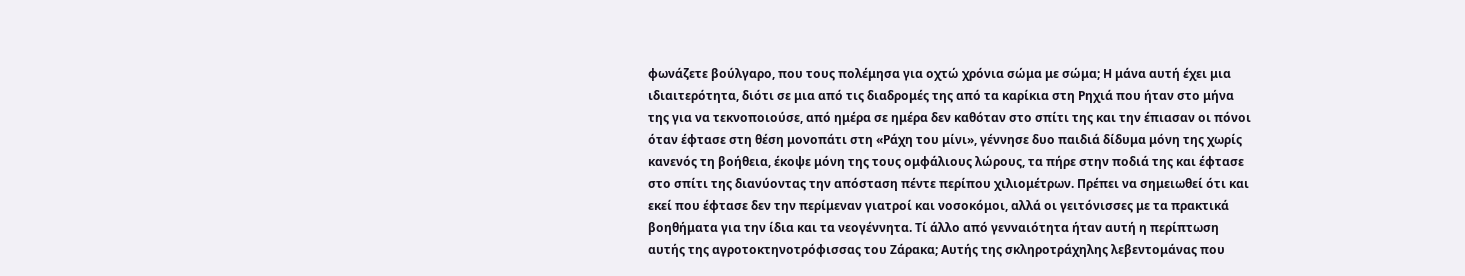φωνάζετε βούλγαρο, που τους πολέμησα για οχτώ χρόνια σώμα με σώμα; Η μάνα αυτή έχει μια ιδιαιτερότητα, διότι σε μια από τις διαδρομές της από τα καρίκια στη Ρηχιά που ήταν στο μήνα της για να τεκνοποιούσε, από ημέρα σε ημέρα δεν καθόταν στο σπίτι της και την έπιασαν οι πόνοι όταν έφτασε στη θέση μονοπάτι στη «Ράχη του μίνι», γέννησε δυο παιδιά δίδυμα μόνη της χωρίς κανενός τη βοήθεια, έκοψε μόνη της τους ομφάλιους λώρους, τα πήρε στην ποδιά της και έφτασε στο σπίτι της διανύοντας την απόσταση πέντε περίπου χιλιομέτρων. Πρέπει να σημειωθεί ότι και εκεί που έφτασε δεν την περίμεναν γιατροί και νοσοκόμοι, αλλά οι γειτόνισσες με τα πρακτικά βοηθήματα για την ίδια και τα νεογέννητα. Τί άλλο από γενναιότητα ήταν αυτή η περίπτωση αυτής της αγροτοκτηνοτρόφισσας του Ζάρακα; Αυτής της σκληροτράχηλης λεβεντομάνας που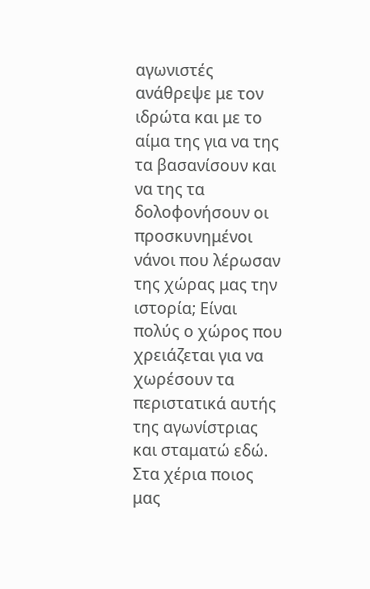αγωνιστές ανάθρεψε με τον ιδρώτα και με το αίμα της για να της τα βασανίσουν και να της τα δολοφονήσουν οι προσκυνημένοι νάνοι που λέρωσαν της χώρας μας την ιστορία; Είναι πολύς ο χώρος που χρειάζεται για να χωρέσουν τα περιστατικά αυτής της αγωνίστριας και σταματώ εδώ. Στα χέρια ποιος μας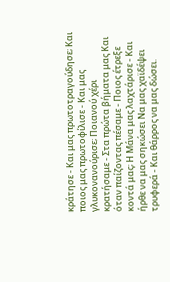κράτησε - Και μας πρωτοτραγούδησε; Και ποιος μας πρωτοφίλισε - Και μας γλυκονανούρισε; Ποιανού χέρι κρατήσαμε - Στα πρώτα βήματα μας Και όταν παίζοντας πέσαμε - Ποιος έτρεξε κοντά μας; Η Μάνα μας λαχτάρισε - Και ήρθε να μας σηκώσει Να μας χαϊδέψει τρυφερά - Και θάρρος να μας δώσει.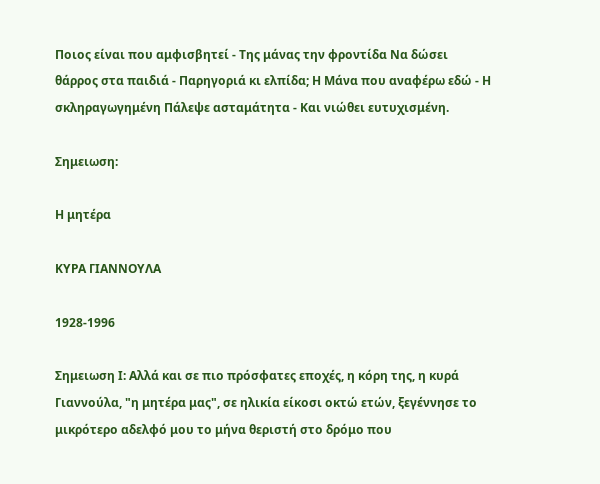Ποιος είναι που αμφισβητεί - Της μάνας την φροντίδα Να δώσει θάρρος στα παιδιά - Παρηγοριά κι ελπίδα; Η Μάνα που αναφέρω εδώ - Η σκληραγωγημένη Πάλεψε ασταμάτητα - Και νιώθει ευτυχισμένη.

Σημειωση:

Η μητέρα

ΚΥΡΑ ΓΙΑΝΝΟΥΛΑ

1928-1996

Σημειωση Ι: Αλλά και σε πιο πρόσφατες εποχές, η κόρη της, η κυρά Γιαννούλα, "η μητέρα μας", σε ηλικία είκοσι οκτώ ετών, ξεγέννησε το μικρότερο αδελφό μου το μήνα θεριστή στο δρόμο που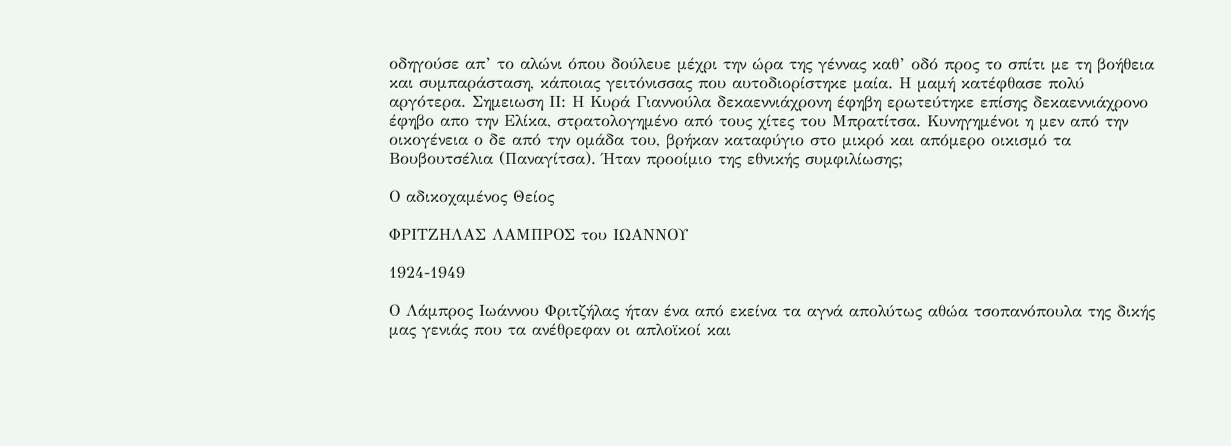οδηγούσε απ’ το αλώνι όπου δούλευε μέχρι την ώρα της γέννας καθ’ οδό προς το σπίτι με τη βοήθεια και συμπαράσταση, κάποιας γειτόνισσας που αυτοδιορίστηκε μαία. Η μαμή κατέφθασε πολύ αργότερα. Σημειωση ΙΙ: Η Κυρά Γιαννούλα δεκαεννιάχρονη έφηβη ερωτεύτηκε επίσης δεκαεννιάχρονο έφηβο απο την Ελίκα, στρατολογημένο από τους χίτες του Μπρατίτσα. Κυνηγημένοι η μεν από την οικογένεια ο δε από την ομάδα του, βρήκαν καταφύγιο στο μικρό και απόμερο οικισμό τα Βουβουτσέλια (Παναγίτσα). Ήταν προοίμιο της εθνικής συμφιλίωσης;

Ο αδικοχαμένος Θείος

ΦΡΙΤΖΗΛΑΣ ΛΑΜΠΡΟΣ του ΙΩΑΝΝΟΥ

1924-1949

Ο Λάμπρος Ιωάννου Φριτζήλας ήταν ένα από εκείνα τα αγνά απολύτως αθώα τσοπανόπουλα της δικής μας γενιάς που τα ανέθρεφαν οι απλοϊκοί και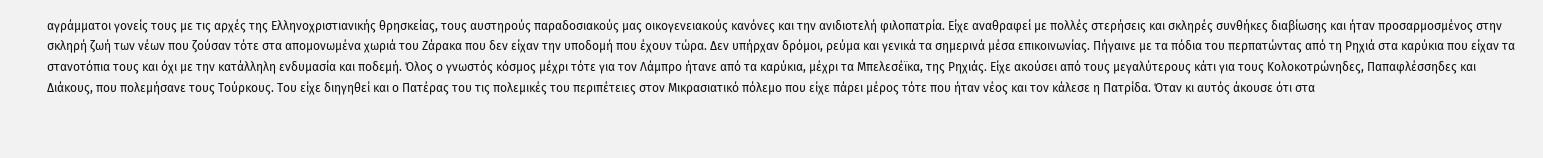αγράμματοι γονείς τους με τις αρχές της Ελληνοχριστιανικής θρησκείας, τους αυστηρούς παραδοσιακούς μας οικογενειακούς κανόνες και την ανιδιοτελή φιλοπατρία. Είχε αναθραφεί με πολλές στερήσεις και σκληρές συνθήκες διαβίωσης και ήταν προσαρμοσμένος στην σκληρή ζωή των νέων που ζούσαν τότε στα απομονωμένα χωριά του Ζάρακα που δεν είχαν την υποδομή που έχουν τώρα. Δεν υπήρχαν δρόμοι, ρεύμα και γενικά τα σημερινά μέσα επικοινωνίας. Πήγαινε με τα πόδια του περπατώντας από τη Ρηχιά στα καρύκια που είχαν τα στανοτόπια τους και όχι με την κατάλληλη ενδυμασία και ποδεμή. Όλος ο γνωστός κόσμος μέχρι τότε για τον Λάμπρο ήτανε από τα καρύκια, μέχρι τα Μπελεσέϊκα, της Ρηχιάς. Είχε ακούσει από τους μεγαλύτερους κάτι για τους Κολοκοτρώνηδες, Παπαφλέσσηδες και Διάκους, που πολεμήσανε τους Τούρκους. Του είχε διηγηθεί και ο Πατέρας του τις πολεμικές του περιπέτειες στον Μικρασιατικό πόλεμο που είχε πάρει μέρος τότε που ήταν νέος και τον κάλεσε η Πατρίδα. Όταν κι αυτός άκουσε ότι στα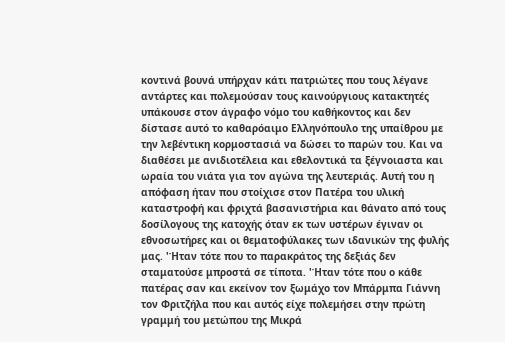κοντινά βουνά υπήρχαν κάτι πατριώτες που τους λέγανε αντάρτες και πολεμούσαν τους καινούργιους κατακτητές υπάκουσε στον άγραφο νόμο του καθήκοντος και δεν δίστασε αυτό το καθαρόαιμο Ελληνόπουλο της υπαίθρου με την λεβέντικη κορμοστασιά να δώσει το παρών του. Και να διαθέσει με ανιδιοτέλεια και εθελοντικά τα ξέγνοιαστα και ωραία του νιάτα για τον αγώνα της λευτεριάς. Αυτή του η απόφαση ήταν που στοίχισε στον Πατέρα του υλική καταστροφή και φριχτά βασανιστήρια και θάνατο από τους δοσίλογους της κατοχής όταν εκ των υστέρων έγιναν οι εθνοσωτήρες και οι θεματοφύλακες των ιδανικών της φυλής μας. 'Ήταν τότε που το παρακράτος της δεξιάς δεν σταματούσε μπροστά σε τίποτα. 'Ήταν τότε που ο κάθε πατέρας σαν και εκείνον τον ξωμάχο τον Μπάρμπα Γιάννη τον Φριτζήλα που και αυτός είχε πολεμήσει στην πρώτη γραμμή του μετώπου της Μικρά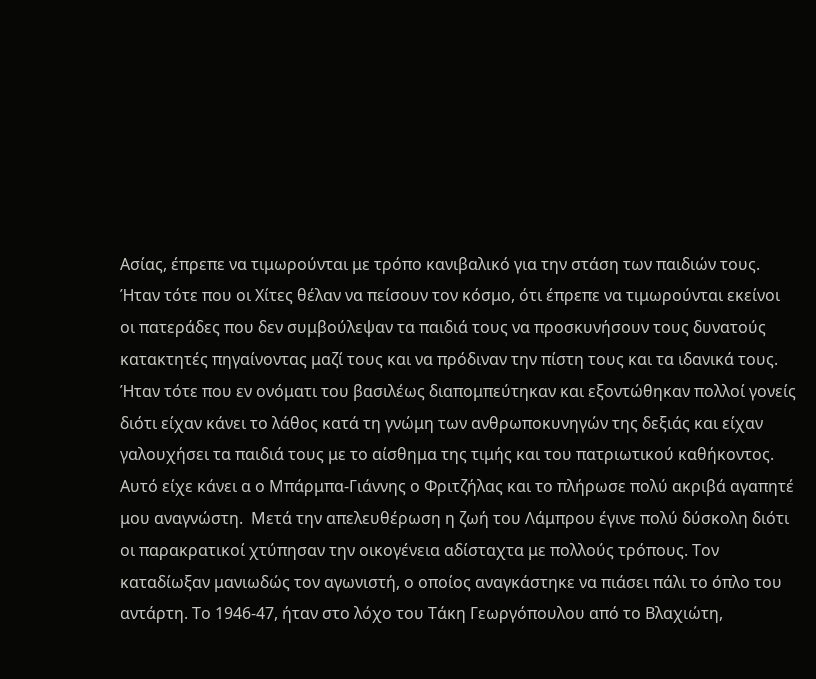Ασίας, έπρεπε να τιμωρούνται με τρόπο κανιβαλικό για την στάση των παιδιών τους. Ήταν τότε που οι Χίτες θέλαν να πείσουν τον κόσμο, ότι έπρεπε να τιμωρούνται εκείνοι οι πατεράδες που δεν συμβούλεψαν τα παιδιά τους να προσκυνήσουν τους δυνατούς κατακτητές πηγαίνοντας μαζί τους και να πρόδιναν την πίστη τους και τα ιδανικά τους. Ήταν τότε που εν ονόματι του βασιλέως διαπομπεύτηκαν και εξοντώθηκαν πολλοί γονείς διότι είχαν κάνει το λάθος κατά τη γνώμη των ανθρωποκυνηγών της δεξιάς και είχαν γαλουχήσει τα παιδιά τους με το αίσθημα της τιμής και του πατριωτικού καθήκοντος. Αυτό είχε κάνει α ο Μπάρμπα-Γιάννης ο Φριτζήλας και το πλήρωσε πολύ ακριβά αγαπητέ μου αναγνώστη.  Μετά την απελευθέρωση η ζωή του Λάμπρου έγινε πολύ δύσκολη διότι οι παρακρατικοί χτύπησαν την οικογένεια αδίσταχτα με πολλούς τρόπους. Τον καταδίωξαν μανιωδώς τον αγωνιστή, ο οποίος αναγκάστηκε να πιάσει πάλι το όπλο του αντάρτη. Το 1946-47, ήταν στο λόχο του Τάκη Γεωργόπουλου από το Βλαχιώτη,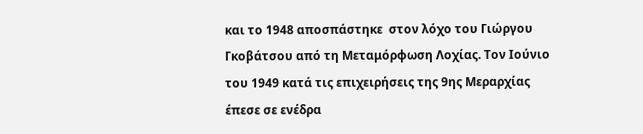και το 1948 αποσπάστηκε  στον λόχο του Γιώργου Γκοβάτσου από τη Μεταμόρφωση Λοχίας. Τον Ιούνιο του 1949 κατά τις επιχειρήσεις της 9ης Μεραρχίας έπεσε σε ενέδρα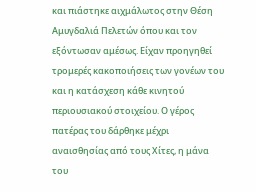και πιάστηκε αιχμάλωτος στην Θέση Αμυγδαλιά Πελετών όπου και τον εξόντωσαν αμέσως. Είχαν προηγηθεί τρομερές κακοποιήσεις των γονέων του και η κατάσχεση κάθε κινητού περιουσιακού στοιχείου. Ο γέρος πατέρας του δάρθηκε μέχρι αναισθησίας από τους Χίτες, η μάνα του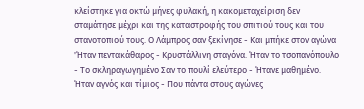κλείστηκε για οκτώ μήνες φυλακή, η κακομεταχείριση δεν σταμάτησε μέχρι και της καταστροφής του σπιτιού τους και του στανοτοπιού τους. Ο Λάμπρος σαν ξεκίνησε - Και μπήκε στον αγώνα 'Ήταν πεντακάθαρος - Κρυστάλλινη σταγόνα. Ήταν το τσοπανόπουλο - Το σκληραγωγημένο Σαν το πουλί ελεύτερο - Ήτανε μαθημένο. Ήταν αγνός και τίμιος - Που πάντα στους αγώνες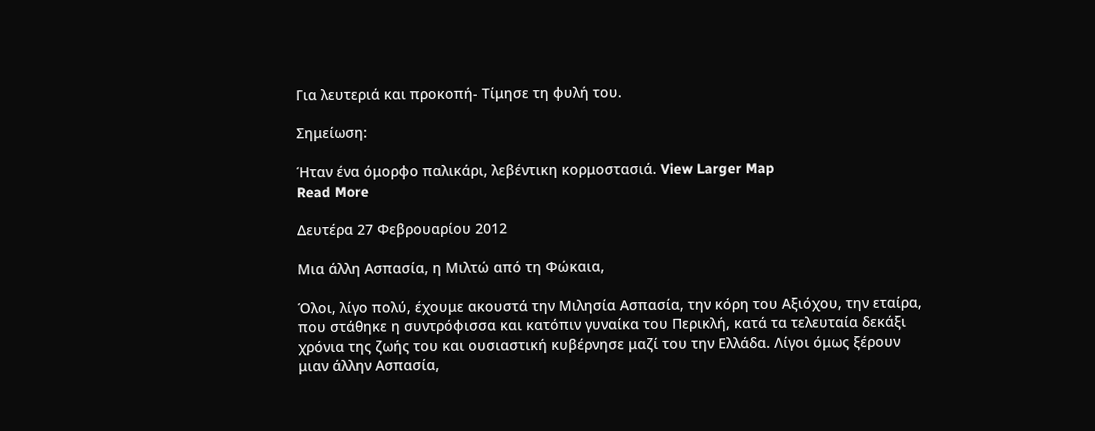Για λευτεριά και προκοπή- Τίμησε τη φυλή του.

Σημείωση:

Ήταν ένα όμορφο παλικάρι, λεβέντικη κορμοστασιά. View Larger Map
Read More

Δευτέρα 27 Φεβρουαρίου 2012

Μια άλλη Ασπασία, η Μιλτώ από τη Φώκαια,

Όλοι, λίγο πολύ, έχουμε ακουστά την Μιλησία Ασπασία, την κόρη του Αξιόχου, την εταίρα, που στάθηκε η συντρόφισσα και κατόπιν γυναίκα του Περικλή, κατά τα τελευταία δεκάξι χρόνια της ζωής του και ουσιαστική κυβέρνησε μαζί του την Ελλάδα. Λίγοι όμως ξέρουν μιαν άλλην Ασπασία,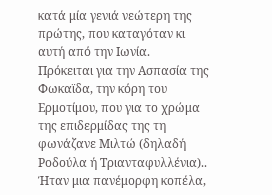κατά μία γενιά νεώτερη της πρώτης, που καταγόταν κι αυτή από την Ιωνία.
Πρόκειται για την Ασπασία της Φωκαϊδα, την κόρη του Ερμοτίμου, που για το χρώμα της επιδερμίδας της τη φωνάζανε Μιλτώ (δηλαδή Ροδούλα ή Τριανταφυλλένια).. Ήταν μια πανέμορφη κοπέλα,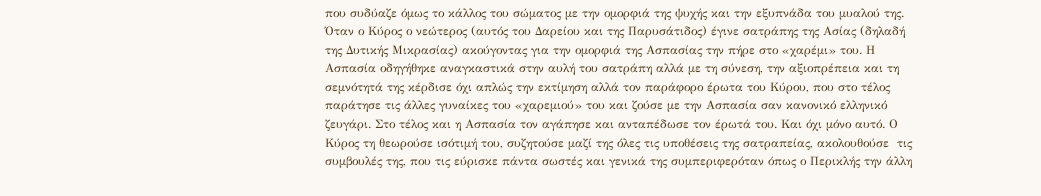που συδύαζε όμως το κάλλος του σώματος με την ομορφιά της ψυχής και την εξυπνάδα του μυαλού της. Όταν ο Κύρος ο νεώτερος (αυτός του Δαρείου και της Παρυσάτιδος) έγινε σατράπης της Ασίας (δηλαδή της Δυτικής Μικρασίας) ακούγοντας για την ομορφιά της Ασπασίας την πήρε στο «χαρέμι» του. Η Ασπασία οδηγήθηκε αναγκαστικά στην αυλή του σατράπη αλλά με τη σύνεση, την αξιοπρέπεια και τη σεμνότητά της κέρδισε όχι απλώς την εκτίμηση αλλά τον παράφορο έρωτα του Κύρου, που στο τέλος παράτησε τις άλλες γυναίκες του «χαρεμιού» του και ζούσε με την Ασπασία σαν κανονικό ελληνικό ζευγάρι. Στο τέλος και η Ασπασία τον αγάπησε και ανταπέδωσε τον έρωτά του. Και όχι μόνο αυτό. Ο Κύρος τη θεωρούσε ισότιμή του, συζητούσε μαζί της όλες τις υποθέσεις της σατραπείας, ακολουθούσε  τις συμβουλές της, που τις εύρισκε πάντα σωστές και γενικά της συμπεριφερόταν όπως ο Περικλής την άλλη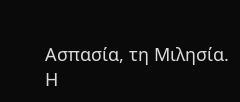Ασπασία, τη Μιλησία.
Η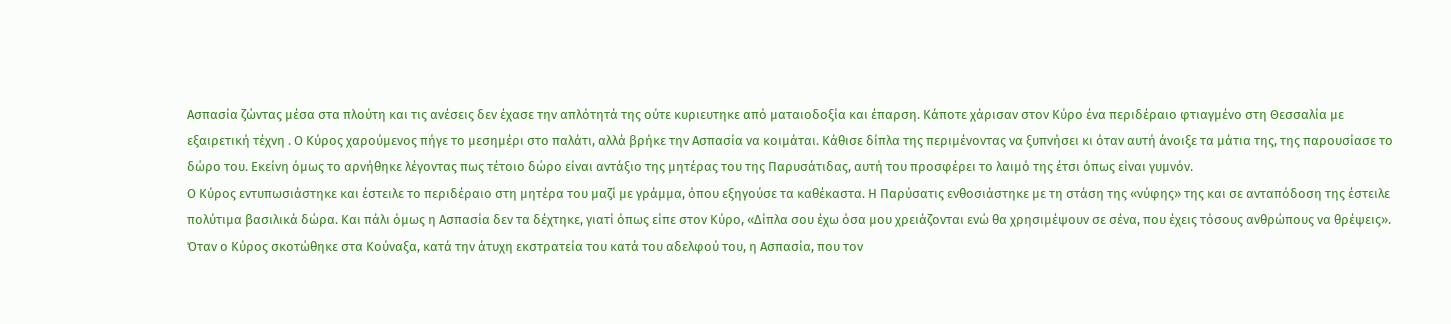Ασπασία ζώντας μέσα στα πλούτη και τις ανέσεις δεν έχασε την απλότητά της ούτε κυριευτηκε από ματαιοδοξία και έπαρση. Κάποτε χάρισαν στον Κύρο ένα περιδέραιο φτιαγμένο στη Θεσσαλία με εξαιρετική τέχνη . Ο Κύρος χαρούμενος πήγε το μεσημέρι στο παλάτι, αλλά βρήκε την Ασπασία να κοιμάται. Κάθισε δίπλα της περιμένοντας να ξυπνήσει κι όταν αυτή άνοιξε τα μάτια της, της παρουσίασε το δώρο του. Εκείνη όμως το αρνήθηκε λέγοντας πως τέτοιο δώρο είναι αντάξιο της μητέρας του της Παρυσάτιδας, αυτή του προσφέρει το λαιμό της έτσι όπως είναι γυμνόν.
Ο Κύρος εντυπωσιάστηκε και έστειλε το περιδέραιο στη μητέρα του μαζί με γράμμα, όπου εξηγούσε τα καθέκαστα. Η Παρύσατις ενθοσιάστηκε με τη στάση της «νύφης» της και σε ανταπόδοση της έστειλε πολύτιμα βασιλικά δώρα. Και πάλι όμως η Ασπασία δεν τα δέχτηκε, γιατί όπως είπε στον Κύρο, «Δίπλα σου έχω όσα μου χρειάζονται ενώ θα χρησιμέψουν σε σένα, που έχεις τόσους ανθρώπους να θρέψεις».
Όταν ο Κύρος σκοτώθηκε στα Κούναξα, κατά την άτυχη εκστρατεία του κατά του αδελφού του, η Ασπασία, που τον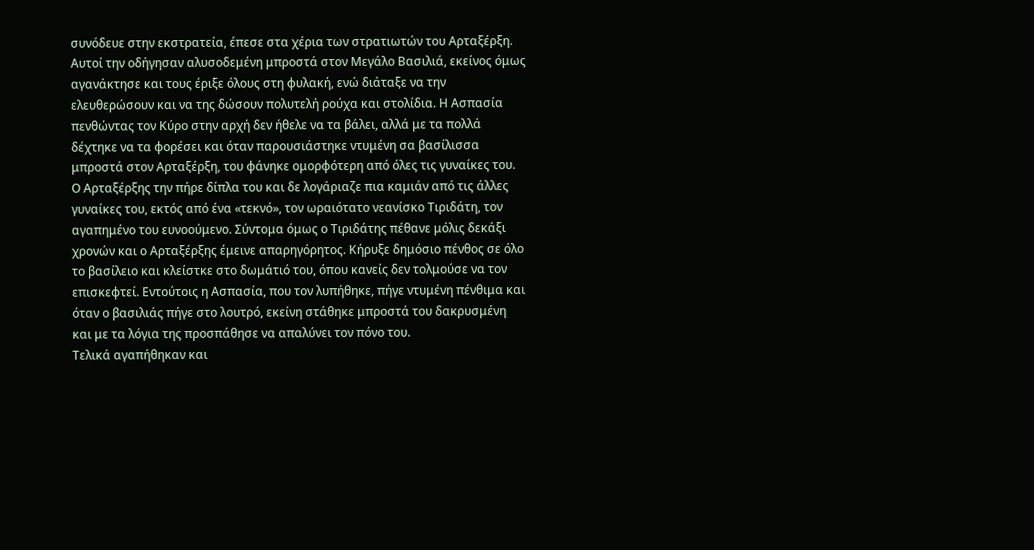συνόδευε στην εκστρατεία, έπεσε στα χέρια των στρατιωτών του Αρταξέρξη. Αυτοί την οδήγησαν αλυσοδεμένη μπροστά στον Μεγάλο Βασιλιά, εκείνος όμως αγανάκτησε και τους έριξε όλους στη φυλακή, ενώ διάταξε να την ελευθερώσουν και να της δώσουν πολυτελή ρούχα και στολίδια. Η Ασπασία πενθώντας τον Κύρο στην αρχή δεν ήθελε να τα βάλει, αλλά με τα πολλά δέχτηκε να τα φορέσει και όταν παρουσιάστηκε ντυμένη σα βασίλισσα μπροστά στον Αρταξέρξη, του φάνηκε ομορφότερη από όλες τις γυναίκες του.
Ο Αρταξέρξης την πήρε δίπλα του και δε λογάριαζε πια καμιάν από τις άλλες γυναίκες του, εκτός από ένα «τεκνό», τον ωραιότατο νεανίσκο Τιριδάτη, τον αγαπημένο του ευνοούμενο. Σύντομα όμως ο Τιριδάτης πέθανε μόλις δεκάξι χρονών και ο Αρταξέρξης έμεινε απαρηγόρητος. Κήρυξε δημόσιο πένθος σε όλο το βασίλειο και κλείστκε στο δωμάτιό του, όπου κανείς δεν τολμούσε να τον επισκεφτεί. Εντούτοις η Ασπασία, που τον λυπήθηκε, πήγε ντυμένη πένθιμα και όταν ο βασιλιάς πήγε στο λουτρό, εκείνη στάθηκε μπροστά του δακρυσμένη  και με τα λόγια της προσπάθησε να απαλύνει τον πόνο του.
Τελικά αγαπήθηκαν και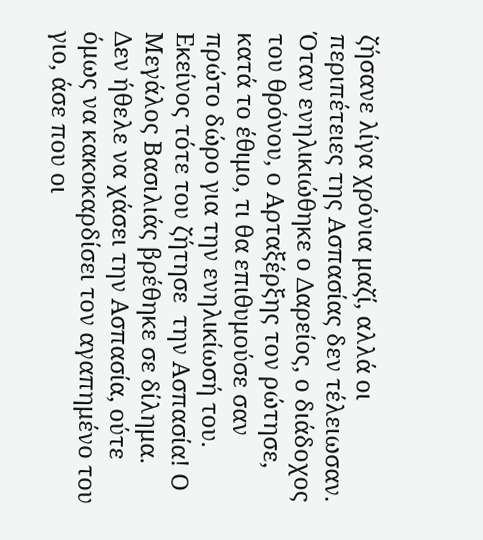ζήσανε λίγα χρόνια μαζί, αλλά οι περιπέτειες της Ασπασίας δεν τέλειωσαν. Όταν ενηλικιώθηκε ο Δαρείος, ο διάδοχος του θρόνου, ο Αρταξέρξης τον ρώτησε, κατά το έθιμο, τι θα επιθυμούσε σαν πρώτο δώρο για την ενηλικίωσή του. Εκείνος τότε του ζήτησε  την Ασπασία! Ο Μεγάλος Βασιλιάς βρέθηκε σε δίλημα. Δεν ήθελε να χάσει την Ασπασία, ούτε όμως να κακοκαρδίσει τον αγαπημένο του γιο, άσε που οι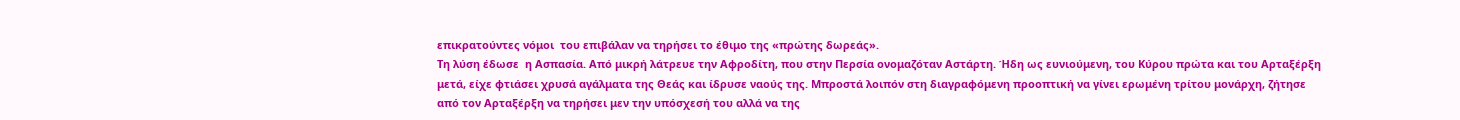επικρατούντες νόμοι  του επιβάλαν να τηρήσει το έθιμο της «πρώτης δωρεάς».
Τη λύση έδωσε  η Ασπασία. Από μικρή λάτρευε την Αφροδίτη, που στην Περσία ονομαζόταν Αστάρτη. Ήδη ως ευνιούμενη, του Κύρου πρώτα και του Αρταξέρξη μετά, είχε φτιάσει χρυσά αγάλματα της Θεάς και ίδρυσε ναούς της. Μπροστά λοιπόν στη διαγραφόμενη προοπτική να γίνει ερωμένη τρίτου μονάρχη, ζήτησε από τον Αρταξέρξη να τηρήσει μεν την υπόσχεσή του αλλά να της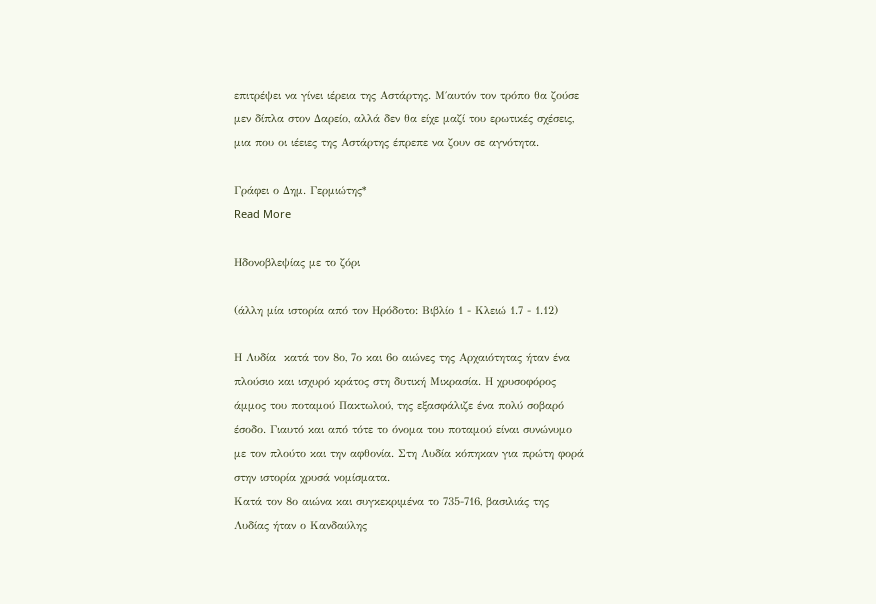επιτρέψει να γίνει ιέρεια της Αστάρτης. Μ΄αυτόν τον τρόπο θα ζούσε μεν δίπλα στον Δαρείο, αλλά δεν θα είχε μαζί του ερωτικές σχέσεις, μια που οι ιέειες της Αστάρτης έπρεπε να ζουν σε αγνότητα.

Γράφει ο Δημ. Γερμιώτης*
Read More

Ηδονοβλεψίας με το ζόρι

(άλλη μία ιστορία από τον Ηρόδοτο: Βιβλίο 1 - Κλειώ 1.7 - 1.12)

Η Λυδία  κατά τον 8ο, 7ο και 6ο αιώνες της Αρχαιότητας ήταν ένα πλούσιο και ισχυρό κράτος στη δυτική Μικρασία. Η χρυσοφόρος άμμος του ποταμού Πακτωλού, της εξασφάλιζε ένα πολύ σοβαρό έσοδο. Γιαυτό και από τότε το όνομα του ποταμού είναι συνώνυμο με τον πλούτο και την αφθονία. Στη Λυδία κόπηκαν για πρώτη φορά στην ιστορία χρυσά νομίσματα.
Κατά τον 8ο αιώνα και συγκεκριμένα το 735-716, βασιλιάς της Λυδίας ήταν ο Κανδαύλης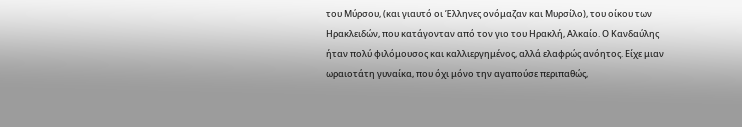του Μύρσου, (και γιαυτό οι Έλληνες ονόμαζαν και Μυρσίλο), του οίκου των Ηρακλειδών, που κατάγονταν από τον γιο του Ηρακλή, Αλκαίο. Ο Κανδαύλης ήταν πολύ φιλόμουσος και καλλιεργημένος, αλλά ελαφρώς ανόητος. Είχε μιαν ωραιοτάτη γυναίκα, που όχι μόνο την αγαπούσε περιπαθώς,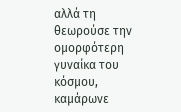αλλά τη θεωρούσε την ομορφότερη γυναίκα του κόσμου, καμάρωνε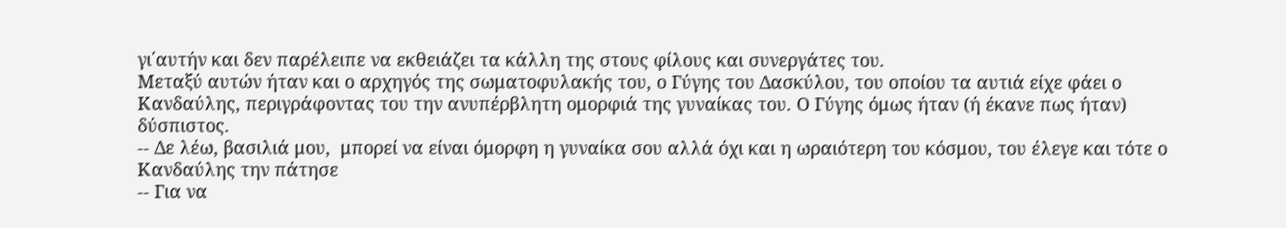γι΄αυτήν και δεν παρέλειπε να εκθειάζει τα κάλλη της στους φίλους και συνεργάτες του.
Μεταξύ αυτών ήταν και ο αρχηγός της σωματοφυλακής του, ο Γύγης του Δασκύλου, του οποίου τα αυτιά είχε φάει ο Κανδαύλης, περιγράφοντας του την ανυπέρβλητη ομορφιά της γυναίκας του. Ο Γύγης όμως ήταν (ή έκανε πως ήταν) δύσπιστος.
-- Δε λέω, βασιλιά μου,  μπορεί να είναι όμορφη η γυναίκα σου αλλά όχι και η ωραιότερη του κόσμου, του έλεγε και τότε ο Κανδαύλης την πάτησε
-- Για να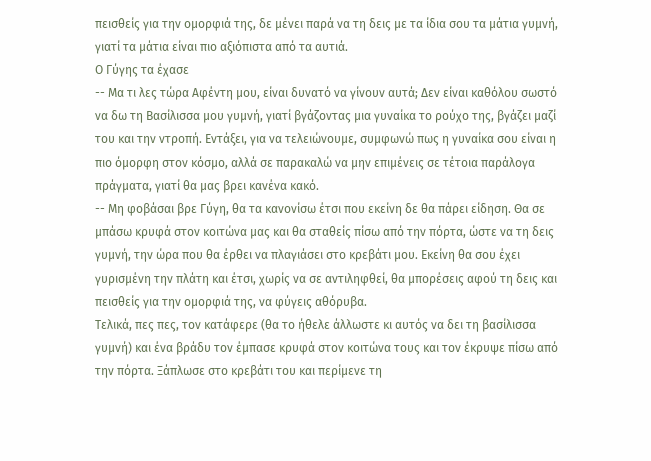πεισθείς για την ομορφιά της, δε μένει παρά να τη δεις με τα ίδια σου τα μάτια γυμνή, γιατί τα μάτια είναι πιο αξιόπιστα από τα αυτιά.
Ο Γύγης τα έχασε
-- Μα τι λες τώρα Αφέντη μου, είναι δυνατό να γίνουν αυτά; Δεν είναι καθόλου σωστό να δω τη Βασίλισσα μου γυμνή, γιατί βγάζοντας μια γυναίκα το ρούχο της, βγάζει μαζί του και την ντροπή. Εντάξει, για να τελειώνουμε, συμφωνώ πως η γυναίκα σου είναι η πιο όμορφη στον κόσμο, αλλά σε παρακαλώ να μην επιμένεις σε τέτοια παράλογα πράγματα, γιατί θα μας βρει κανένα κακό.
-- Μη φοβάσαι βρε Γύγη, θα τα κανονίσω έτσι που εκείνη δε θα πάρει είδηση. Θα σε μπάσω κρυφά στον κοιτώνα μας και θα σταθείς πίσω από την πόρτα, ώστε να τη δεις γυμνή, την ώρα που θα έρθει να πλαγιάσει στο κρεβάτι μου. Εκείνη θα σου έχει γυρισμένη την πλάτη και έτσι, χωρίς να σε αντιληφθεί, θα μπορέσεις αφού τη δεις και πεισθείς για την ομορφιά της, να φύγεις αθόρυβα.
Τελικά, πες πες, τον κατάφερε (θα το ήθελε άλλωστε κι αυτός να δει τη βασίλισσα γυμνή) και ένα βράδυ τον έμπασε κρυφά στον κοιτώνα τους και τον έκρυψε πίσω από την πόρτα. Ξάπλωσε στο κρεβάτι του και περίμενε τη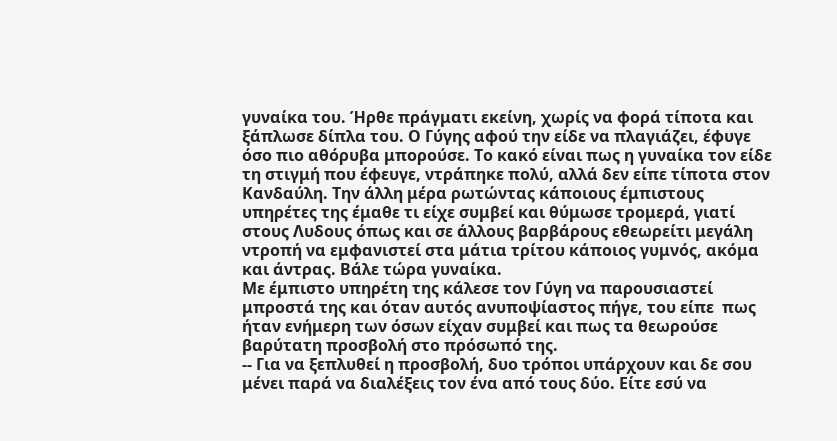γυναίκα του. Ήρθε πράγματι εκείνη, χωρίς να φορά τίποτα και ξάπλωσε δίπλα του. Ο Γύγης αφού την είδε να πλαγιάζει, έφυγε όσο πιο αθόρυβα μπορούσε. Το κακό είναι πως η γυναίκα τον είδε τη στιγμή που έφευγε, ντράπηκε πολύ, αλλά δεν είπε τίποτα στον Κανδαύλη. Την άλλη μέρα ρωτώντας κάποιους έμπιστους υπηρέτες της έμαθε τι είχε συμβεί και θύμωσε τρομερά, γιατί στους Λυδους όπως και σε άλλους βαρβάρους εθεωρείτι μεγάλη ντροπή να εμφανιστεί στα μάτια τρίτου κάποιος γυμνός, ακόμα και άντρας. Βάλε τώρα γυναίκα.
Με έμπιστο υπηρέτη της κάλεσε τον Γύγη να παρουσιαστεί μπροστά της και όταν αυτός ανυποψίαστος πήγε, του είπε  πως ήταν ενήμερη των όσων είχαν συμβεί και πως τα θεωρούσε βαρύτατη προσβολή στο πρόσωπό της.
-- Για να ξεπλυθεί η προσβολή, δυο τρόποι υπάρχουν και δε σου μένει παρά να διαλέξεις τον ένα από τους δύο. Είτε εσύ να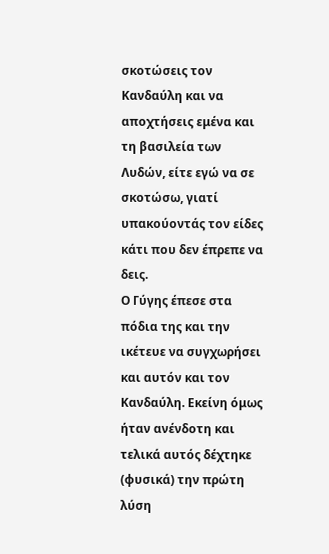σκοτώσεις τον Κανδαύλη και να αποχτήσεις εμένα και τη βασιλεία των Λυδών, είτε εγώ να σε σκοτώσω, γιατί υπακούοντάς τον είδες κάτι που δεν έπρεπε να δεις.
Ο Γύγης έπεσε στα πόδια της και την ικέτευε να συγχωρήσει και αυτόν και τον Κανδαύλη. Εκείνη όμως ήταν ανένδοτη και τελικά αυτός δέχτηκε (φυσικά) την πρώτη  λύση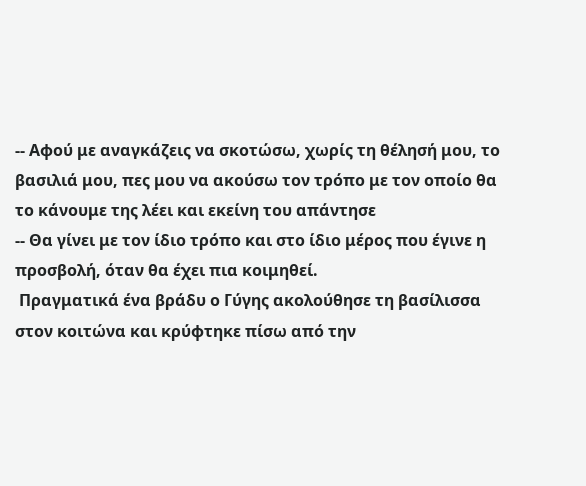-- Αφού με αναγκάζεις να σκοτώσω, χωρίς τη θέλησή μου, το βασιλιά μου, πες μου να ακούσω τον τρόπο με τον οποίο θα το κάνουμε της λέει και εκείνη του απάντησε
-- Θα γίνει με τον ίδιο τρόπο και στο ίδιο μέρος που έγινε η προσβολή, όταν θα έχει πια κοιμηθεί.
 Πραγματικά ένα βράδυ ο Γύγης ακολούθησε τη βασίλισσα στον κοιτώνα και κρύφτηκε πίσω από την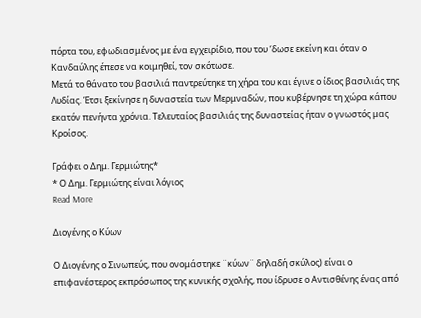πόρτα του, εφωδιασμένος με ένα εγχειρίδιο, που του ‘δωσε εκείνη και όταν ο Κανδαύλης έπεσε να κοιμηθεί, τον σκότωσε.
Μετά το θάνατο του βασιλιά παντρεύτηκε τη χήρα του και έγινε ο ίδιος βασιλιάς της Λυδίας. Έτσι ξεκίνησε η δυναστεία των Μερμναδών, που κυβέρνησε τη χώρα κάπου εκατόν πενήντα χρόνια. Τελευταίος βασιλιάς της δυναστείας ήταν ο γνωστός μας Κροίσος.

Γράφει ο Δημ. Γερμιώτης*
* Ο Δημ. Γερμιώτης είναι λόγιος
Read More

Διογένης ο Κύων

Ο Διογένης ο Σινωπεύς, που ονομάστηκε ¨κύων¨ δηλαδή σκύλος) είναι ο επιφανέστερος εκπρόσωπος της κυνικής σχολής, που ίδρυσε ο Αντισθένης ένας από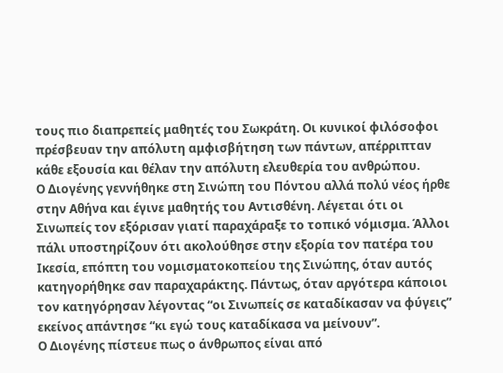τους πιο διαπρεπείς μαθητές του Σωκράτη. Οι κυνικοί φιλόσοφοι πρέσβευαν την απόλυτη αμφισβήτηση των πάντων, απέρριπταν κάθε εξουσία και θέλαν την απόλυτη ελευθερία του ανθρώπου.
Ο Διογένης γεννήθηκε στη Σινώπη του Πόντου αλλά πολύ νέος ήρθε στην Αθήνα και έγινε μαθητής του Αντισθένη. Λέγεται ότι οι Σινωπείς τον εξόρισαν γιατί παραχάραξε το τοπικό νόμισμα. Άλλοι πάλι υποστηρίζουν ότι ακολούθησε στην εξορία τον πατέρα του Ικεσία, επόπτη του νομισματοκοπείου της Σινώπης, όταν αυτός κατηγορήθηκε σαν παραχαράκτης. Πάντως, όταν αργότερα κάποιοι τον κατηγόρησαν λέγοντας “οι Σινωπείς σε καταδίκασαν να φύγεις” εκείνος απάντησε “κι εγώ τους καταδίκασα να μείνουν”.
Ο Διογένης πίστευε πως ο άνθρωπος είναι από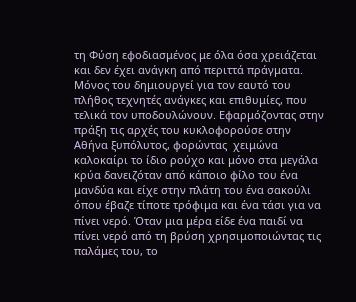τη Φύση εφοδιασμένος με όλα όσα χρειάζεται και δεν έχει ανάγκη από περιττά πράγματα. Μόνος του δημιουργεί για τον εαυτό του πλήθος τεχνητές ανάγκες και επιθυμίες, που τελικά τον υποδουλώνουν. Εφαρμόζοντας στην πράξη τις αρχές του κυκλοφορούσε στην Αθήνα ξυπόλυτος, φορώντας  χειμώνα καλοκαίρι το ίδιο ρούχο και μόνο στα μεγάλα κρύα δανειζόταν από κάποιο φίλο του ένα μανδύα και είχε στην πλάτη του ένα σακούλι όπου έβαζε τίποτε τρόφιμα και ένα τάσι για να πίνει νερό. Όταν μια μέρα είδε ένα παιδί να πίνει νερό από τη βρύση χρησιμοποιώντας τις παλάμες του, το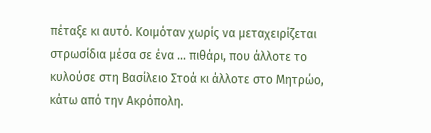πέταξε κι αυτό. Κοιμόταν χωρίς να μεταχειρίζεται στρωσίδια μέσα σε ένα … πιθάρι, που άλλοτε το κυλούσε στη Βασίλειο Στοά κι άλλοτε στο Μητρώο, κάτω από την Ακρόπολη.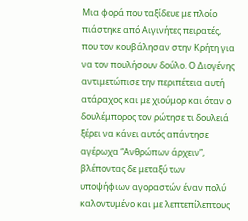Μια φορά που ταξίδευε με πλοίο πιάστηκε από Αιγινήτες πειρατές, που τον κουβάλησαν στην Κρήτη για να τον πουλήσουν δούλο. Ο Διογένης αντιμετώπισε την περιπέτεια αυτή ατάραχος και με χιούμορ και όταν ο δουλέμπορος τον ρώτησε τι δουλειά ξέρει να κάνει αυτός απάντησε αγέρωχα “Ανθρώπων άρχειν”, βλέποντας δε μεταξύ των υποψήφιων αγοραστών έναν πολύ καλοντυμένο και με λεπτεπίλεπτους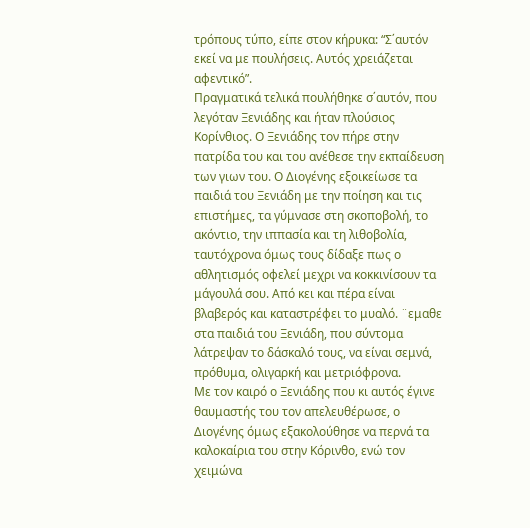τρόπους τύπο, είπε στον κήρυκα: “Σ΄αυτόν εκεί να με πουλήσεις. Αυτός χρειάζεται αφεντικό”.
Πραγματικά τελικά πουλήθηκε σ΄αυτόν, που λεγόταν Ξενιάδης και ήταν πλούσιος Κορίνθιος. Ο Ξενιάδης τον πήρε στην πατρίδα του και του ανέθεσε την εκπαίδευση των γιων του. Ο Διογένης εξοικείωσε τα παιδιά του Ξενιάδη με την ποίηση και τις επιστήμες, τα γύμνασε στη σκοποβολή, το ακόντιο, την ιππασία και τη λιθοβολία, ταυτόχρονα όμως τους δίδαξε πως ο αθλητισμός οφελεί μεχρι να κοκκινίσουν τα μάγουλά σου. Από κει και πέρα είναι βλαβερός και καταστρέφει το μυαλό. ¨εμαθε στα παιδιά του Ξενιάδη, που σύντομα λάτρεψαν το δάσκαλό τους, να είναι σεμνά, πρόθυμα, ολιγαρκή και μετριόφρονα.
Με τον καιρό ο Ξενιάδης που κι αυτός έγινε θαυμαστής του τον απελευθέρωσε, ο Διογένης όμως εξακολούθησε να περνά τα καλοκαίρια του στην Κόρινθο, ενώ τον χειμώνα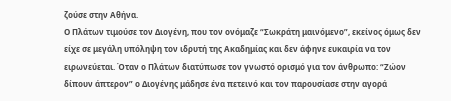ζούσε στην Αθήνα.
Ο Πλάτων τιμούσε τον Διογένη, που τον ονόμαζε “Σωκράτη μαινόμενο”, εκείνος όμως δεν είχε σε μεγάλη υπόληψη τον ιδρυτή της Ακαδημίας και δεν άφηνε ευκαιρία να τον ειρωνεύεται. Όταν ο Πλάτων διατύπωσε τον γνωστό ορισμό για τον άνθρωπο: “Ζώον δίπουν άπτερον” ο Διογένης μάδησε ένα πετεινό και τον παρουσίασε στην αγορά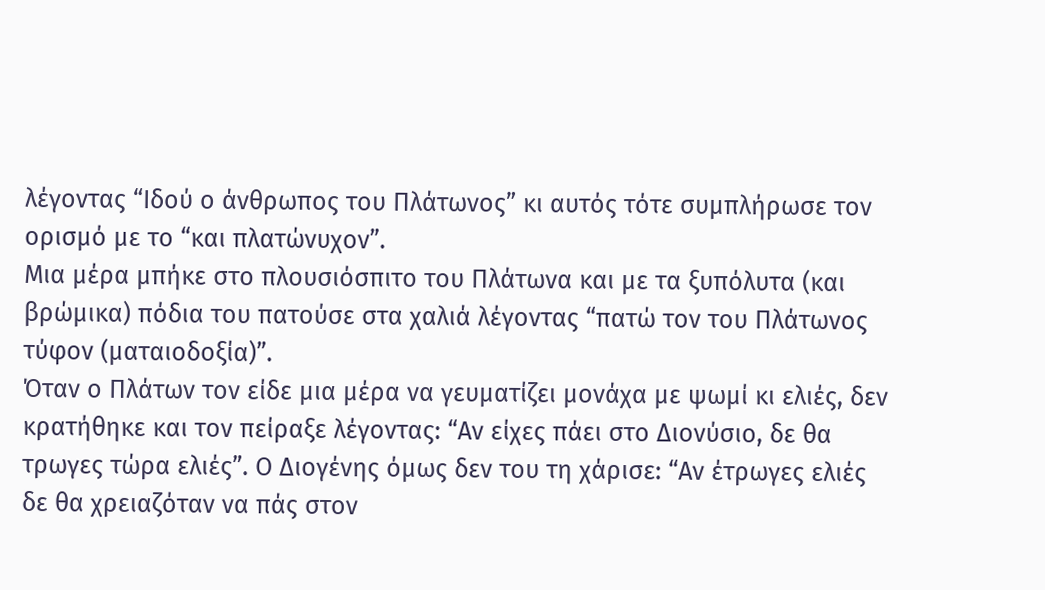λέγοντας “Ιδού ο άνθρωπος του Πλάτωνος” κι αυτός τότε συμπλήρωσε τον ορισμό με το “και πλατώνυχον”.
Μια μέρα μπήκε στο πλουσιόσπιτο του Πλάτωνα και με τα ξυπόλυτα (και βρώμικα) πόδια του πατούσε στα χαλιά λέγοντας “πατώ τον του Πλάτωνος τύφον (ματαιοδοξία)”.
Όταν ο Πλάτων τον είδε μια μέρα να γευματίζει μονάχα με ψωμί κι ελιές, δεν κρατήθηκε και τον πείραξε λέγοντας: “Αν είχες πάει στο Διονύσιο, δε θα τρωγες τώρα ελιές”. Ο Διογένης όμως δεν του τη χάρισε: “Αν έτρωγες ελιές δε θα χρειαζόταν να πάς στον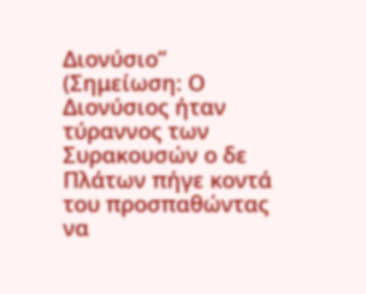Διονύσιο” (Σημείωση: Ο Διονύσιος ήταν τύραννος των Συρακουσών ο δε Πλάτων πήγε κοντά του προσπαθώντας να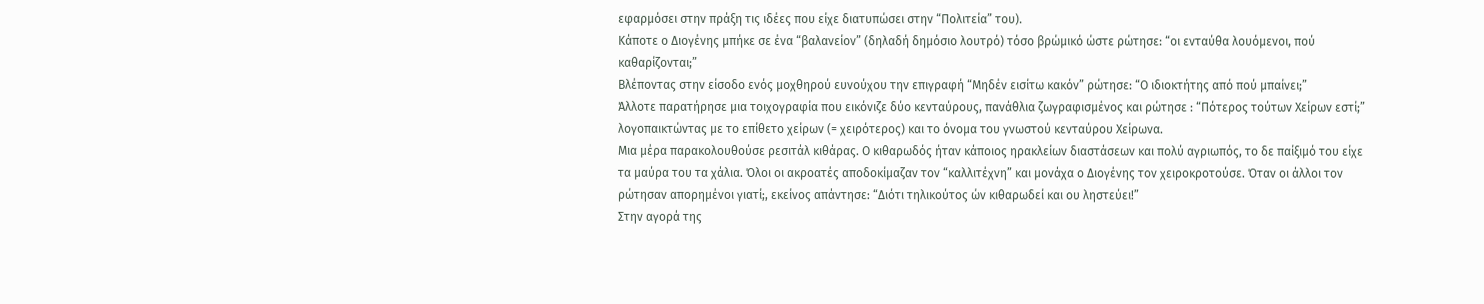εφαρμόσει στην πράξη τις ιδέες που είχε διατυπώσει στην “Πολιτεία” του).
Κάποτε ο Διογένης μπήκε σε ένα “βαλανείον” (δηλαδή δημόσιο λουτρό) τόσο βρώμικό ώστε ρώτησε: “οι ενταύθα λουόμενοι, πού καθαρίζονται;”
Βλέποντας στην είσοδο ενός μοχθηρού ευνούχου την επιγραφή “Μηδέν εισίτω κακόν” ρώτησε: “Ο ιδιοκτήτης από πού μπαίνει;”
Άλλοτε παρατήρησε μια τοιχογραφία που εικόνιζε δύο κενταύρους, πανάθλια ζωγραφισμένος και ρώτησε : “Πότερος τούτων Χείρων εστί;” λογοπαικτώντας με το επίθετο χείρων (= χειρότερος) και το όνομα του γνωστού κενταύρου Χείρωνα.
Μια μέρα παρακολουθούσε ρεσιτάλ κιθάρας. Ο κιθαρωδός ήταν κάποιος ηρακλείων διαστάσεων και πολύ αγριωπός, το δε παίξιμό του είχε τα μαύρα του τα χάλια. Όλοι οι ακροατές αποδοκίμαζαν τον “καλλιτέχνη” και μονάχα ο Διογένης τον χειροκροτούσε. Όταν οι άλλοι τον ρώτησαν απορημένοι γιατί;, εκείνος απάντησε: “Διότι τηλικούτος ών κιθαρωδεί και ου ληστεύει!”
Στην αγορά της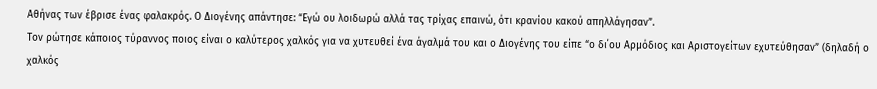Αθήνας των έβρισε ένας φαλακρός. Ο Διογένης απάντησε: “Εγώ ου λοιδωρώ αλλά τας τρίχας επαινώ, ότι κρανίου κακού απηλλάγησαν”.
Τον ρώτησε κάποιος τύραννος ποιος είναι ο καλύτερος χαλκός για να χυτευθεί ένα άγαλμά του και ο Διογένης του είπε “ο δι΄ου Αρμόδιος και Αριστογείτων εχυτεύθησαν” (δηλαδή ο χαλκός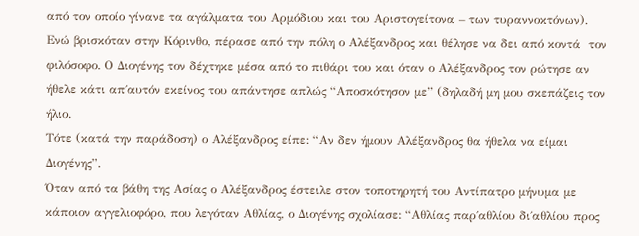από τον οποίο γίνανε τα αγάλματα του Αρμόδιου και του Αριστογείτονα – των τυραννοκτόνων).
Ενώ βρισκόταν στην Κόρινθο, πέρασε από την πόλη ο Αλέξανδρος και θέλησε να δει από κοντά  τον φιλόσοφο. Ο Διογένης τον δέχτηκε μέσα από το πιθάρι του και όταν ο Αλέξανδρος τον ρώτησε αν ήθελε κάτι απ΄αυτόν εκείνος του απάντησε απλώς “Αποσκότησον με” (δηλαδή μη μου σκεπάζεις τον ήλιο.
Τότε (κατά την παράδοση) ο Αλέξανδρος είπε: “Αν δεν ήμουν Αλέξανδρος θα ήθελα να είμαι Διογένης”.
Όταν από τα βάθη της Ασίας ο Αλέξανδρος έστειλε στον τοποτηρητή του Αντίπατρο μήνυμα με κάποιον αγγελιοφόρο, που λεγόταν Αθλίας, ο Διογένης σχολίασε: “Αθλίας παρ΄αθλίου δι΄αθλίου προς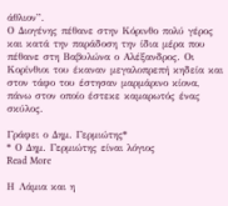άθλιον”.
Ο Διογένης πέθανε στην Κόρινθο πολύ γέρος και κατά την παράδοση την ίδια μέρα που πέθανε στη Βαβυλώνα ο Αλέξανδρος. Οι Κορίνθιοι του έκαναν μεγαλοπρεπή κηδεία και στον τάφο του έστησαν μαρμάρινο κίονα, πάνω στον οποίο έστεκε καμαρωτός ένας σκύλος.

Γράφει ο Δημ. Γερμιώτης*
* Ο Δημ. Γερμιώτης είναι λόγιος
Read More

Η Λάμια και η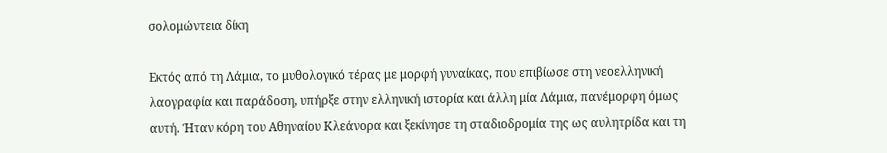σολομώντεια δίκη

Εκτός από τη Λάμια, το μυθολογικό τέρας με μορφή γυναίκας, που επιβίωσε στη νεοελληνική λαογραφία και παράδοση, υπήρξε στην ελληνική ιστορία και άλλη μία Λάμια, πανέμορφη όμως αυτή. Ήταν κόρη του Αθηναίου Κλεάνορα και ξεκίνησε τη σταδιοδρομία της ως αυλητρίδα και τη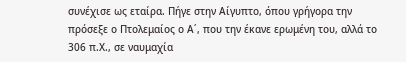συνέχισε ως εταίρα. Πήγε στην Αίγυπτο, όπου γρήγορα την πρόσεξε ο Πτολεμαίος ο Α΄, που την έκανε ερωμένη του, αλλά το 306 π.Χ., σε ναυμαχία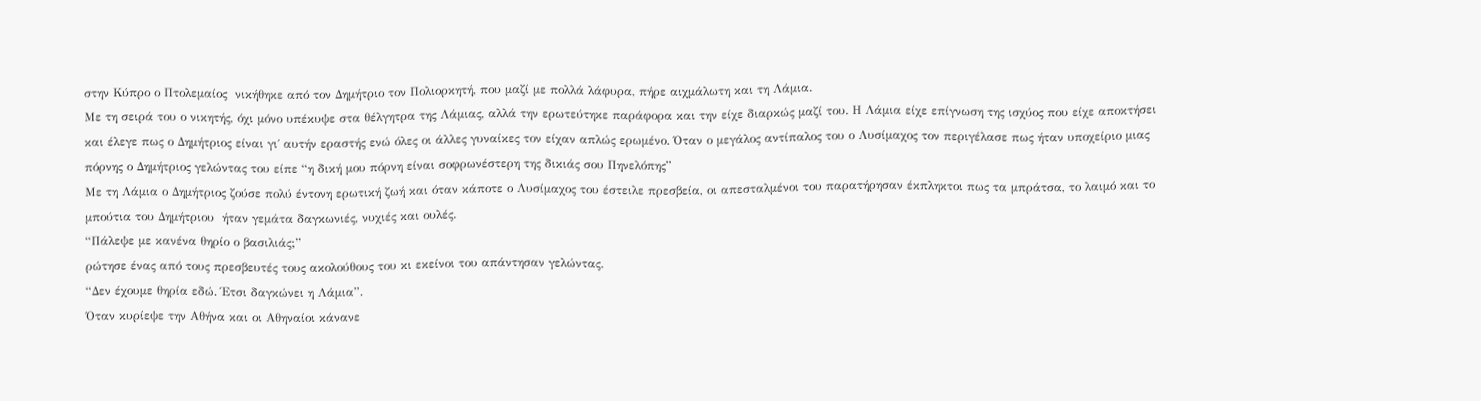στην Κύπρο ο Πτολεμαίος  νικήθηκε από τον Δημήτριο τον Πολιορκητή, που μαζί με πολλά λάφυρα, πήρε αιχμάλωτη και τη Λάμια.
Με τη σειρά του ο νικητής, όχι μόνο υπέκυψε στα θέλγητρα της Λάμιας, αλλά την ερωτεύτηκε παράφορα και την είχε διαρκώς μαζί του. Η Λάμια είχε επίγνωση της ισχύος που είχε αποκτήσει και έλεγε πως ο Δημήτριος είναι γι΄ αυτήν εραστής ενώ όλες οι άλλες γυναίκες τον είχαν απλώς ερωμένο. Όταν ο μεγάλος αντίπαλος του ο Λυσίμαχος τον περιγέλασε πως ήταν υποχείριο μιας πόρνης ο Δημήτριος γελώντας του είπε “η δική μου πόρνη είναι σοφρωνέστερη της δικιάς σου Πηνελόπης”
Με τη Λάμια ο Δημήτριος ζούσε πολύ έντονη ερωτική ζωή και όταν κάποτε ο Λυσίμαχος του έστειλε πρεσβεία, οι απεσταλμένοι του παρατήρησαν έκπληκτοι πως τα μπράτσα, το λαιμό και το μπούτια του Δημήτριου  ήταν γεμάτα δαγκωνιές, νυχιές και ουλές.
“Πάλεψε με κανένα θηρίο ο βασιλιάς;”
ρώτησε ένας από τους πρεσβευτές τους ακολούθους του κι εκείνοι του απάντησαν γελώντας.
“Δεν έχουμε θηρία εδώ. Έτσι δαγκώνει η Λάμια”.
Όταν κυρίεψε την Αθήνα και οι Αθηναίοι κάνανε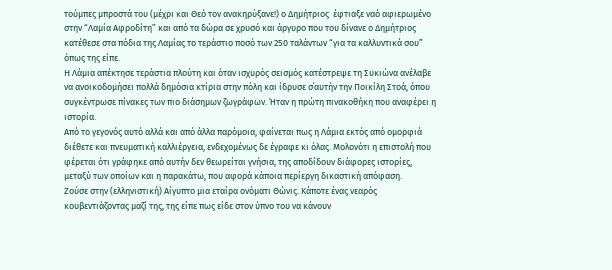τούμπες μπροστά του (μέχρι και Θεό τον ανακηρύξανε!) ο Δημήτριος  έφτιαξε ναό αφιερωμένο στην “Λαμία Αφροδίτη” και από τα δώρα σε χρυσό και άργυρο που του δίνανε ο Δημήτριος κατέθεσε στα πόδια της Λαμίας το τεράστιο ποσό των 250 ταλάντων “για τα καλλυντικά σου” όπως της είπε.
Η Λάμια απέκτησε τεράστια πλούτη και όταν ισχυρός σεισμός κατέστρεψε τη Συκιώνα ανέλαβε να ανοικοδομήσει πολλά δημόσια κτίρια στην πόλη και ίδρυσε σ΄αυτήν την Ποικίλη Στοά, όπου συγκέντρωσε πίνακες των πιο διάσημων ζωγράφων. Ήταν η πρώτη πινακοθήκη που αναφέρει η ιστορία.
Από το γεγονός αυτό αλλά και από άλλα παρόμοια, φαίνεται πως η Λάμια εκτός από ομορφιά διέθετε και πνευματική καλλιέργεια, ενδεχομένως δε έγραφε κι όλας. Μολονότι η επιστολή που φέρεται ότι γράφηκε από αυτήν δεν θεωρείται γνήσια, της αποδίδουν διάφορες ιστορίες, μεταξύ των οποίων και η παρακάτω, που αφορά κάποια περίεργη δικαστική απόφαση.
Ζούσε στην (ελληνιστική) Αίγυπτο μια εταίρα ονόματι Θώνις. Κάποτε ένας νεαρός κουβεντιάζοντας μαζί της, της είπε πως είδε στον ύπνο του να κάνουν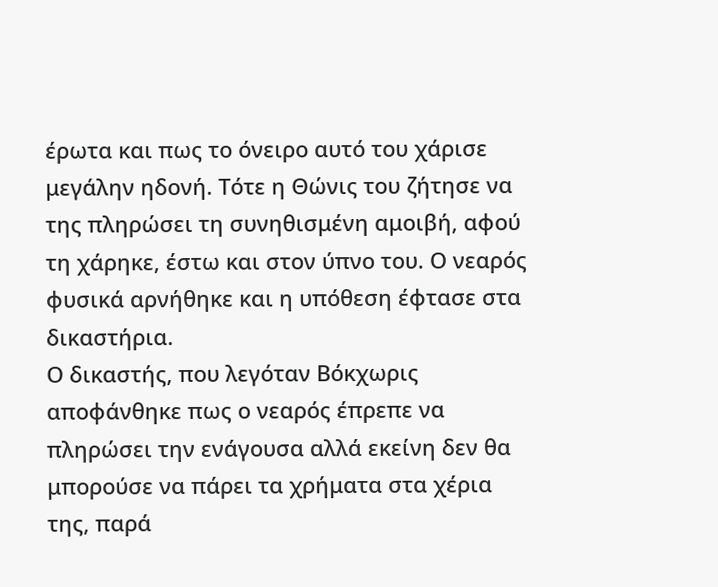έρωτα και πως το όνειρο αυτό του χάρισε μεγάλην ηδονή. Τότε η Θώνις του ζήτησε να της πληρώσει τη συνηθισμένη αμοιβή, αφού τη χάρηκε, έστω και στον ύπνο του. Ο νεαρός φυσικά αρνήθηκε και η υπόθεση έφτασε στα δικαστήρια.
Ο δικαστής, που λεγόταν Βόκχωρις αποφάνθηκε πως ο νεαρός έπρεπε να πληρώσει την ενάγουσα αλλά εκείνη δεν θα μπορούσε να πάρει τα χρήματα στα χέρια της, παρά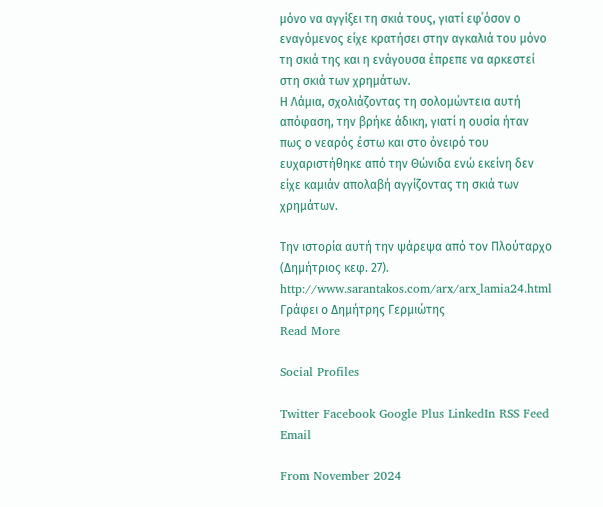μόνο να αγγίξει τη σκιά τους, γιατί εφ΄όσον ο εναγόμενος είχε κρατήσει στην αγκαλιά του μόνο τη σκιά της και η ενάγουσα έπρεπε να αρκεστεί στη σκιά των χρημάτων.
Η Λάμια, σχολιάζοντας τη σολομώντεια αυτή απόφαση, την βρήκε άδικη, γιατί η ουσία ήταν πως ο νεαρός έστω και στο όνειρό του ευχαριστήθηκε από την Θώνιδα ενώ εκείνη δεν είχε καμιάν απολαβή αγγίζοντας τη σκιά των χρημάτων.

Tην ιστορία αυτή την ψάρεψα από τον Πλούταρχο (Δημήτριος κεφ. 27).
http://www.sarantakos.com/arx/arx_lamia24.html
Γράφει ο Δημήτρης Γερμιώτης
Read More

Social Profiles

Twitter Facebook Google Plus LinkedIn RSS Feed Email

From November 2024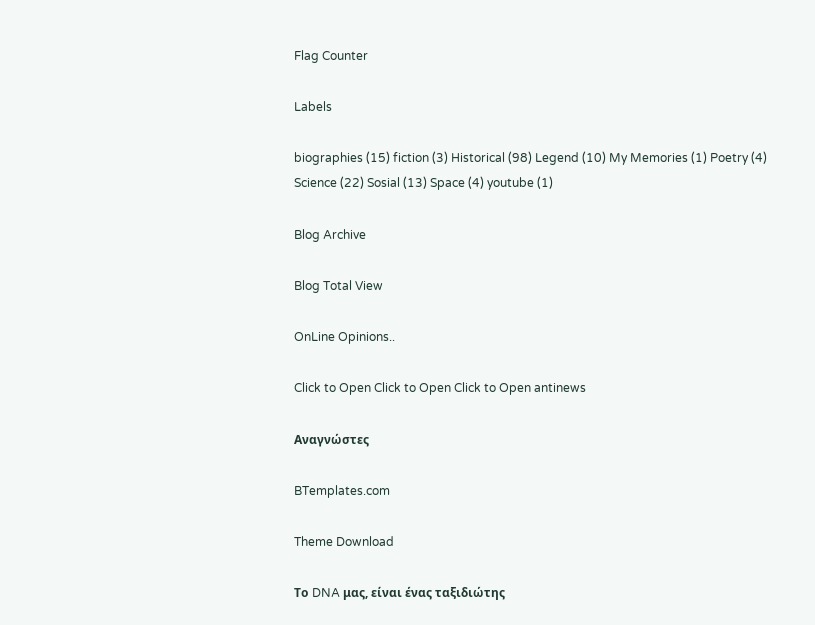Flag Counter

Labels

biographies (15) fiction (3) Historical (98) Legend (10) My Memories (1) Poetry (4) Science (22) Sosial (13) Space (4) youtube (1)

Blog Archive

Blog Total View

OnLine Opinions..

Click to Open Click to Open Click to Open antinews

Αναγνώστες

BTemplates.com

Theme Download

Το DNA μας, είναι ένας ταξιδιώτης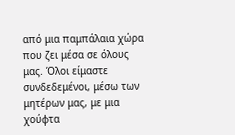από μια παμπάλαια χώρα που ζει μέσα σε όλους μας. Όλοι είμαστε συνδεδεμένοι, μέσω των μητέρων μας, με μια χούφτα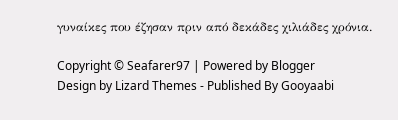γυναίκες που έζησαν πριν από δεκάδες χιλιάδες χρόνια.

Copyright © Seafarer97 | Powered by Blogger
Design by Lizard Themes - Published By Gooyaabi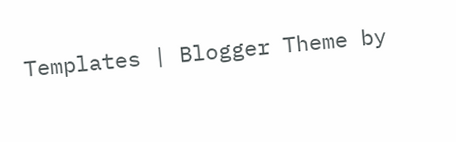Templates | Blogger Theme by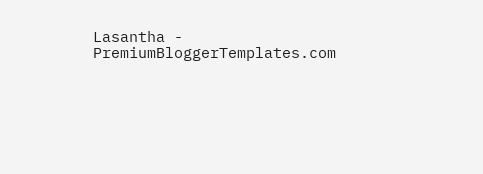Lasantha - PremiumBloggerTemplates.com